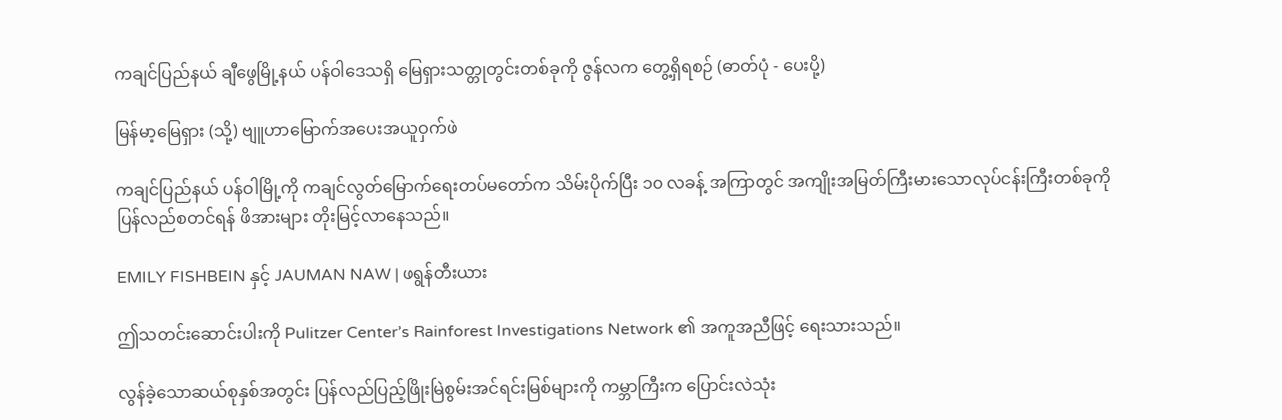ကချင်ပြည်နယ် ချီဖွေမြို့နယ် ပန်ဝါဒေသရှိ မြေရှားသတ္တုတွင်းတစ်ခုကို ဇွန်လက တွေ့ရှိရစဉ် (ဓာတ်ပုံ - ပေးပို့)

မြန်မာ့မြေရှား (သို့) ဗျူဟာမြောက်အပေးအယူဝှက်ဖဲ

ကချင်ပြည်နယ် ပန်ဝါမြို့ကို ကချင်လွတ်မြောက်ရေးတပ်မတော်က သိမ်းပိုက်ပြီး ၁၀ လခန့် အကြာတွင် အကျိုးအမြတ်ကြီးမားသောလုပ်ငန်းကြီးတစ်ခုကို ပြန်လည်စတင်ရန် ဖိအားများ တိုးမြင့်လာနေသည်။

EMILY FISHBEIN နှင့် JAUMAN NAW | ဖရွန်တီးယား

ဤသတင်းဆောင်းပါးကို Pulitzer Center’s Rainforest Investigations Network ၏ အကူအညီဖြင့် ရေးသားသည်။

လွန်ခဲ့သောဆယ်စုနှစ်အတွင်း ပြန်လည်ပြည့်ဖြိုးမြဲစွမ်းအင်ရင်းမြစ်များကို ကမ္ဘာကြီးက ပြောင်းလဲသုံး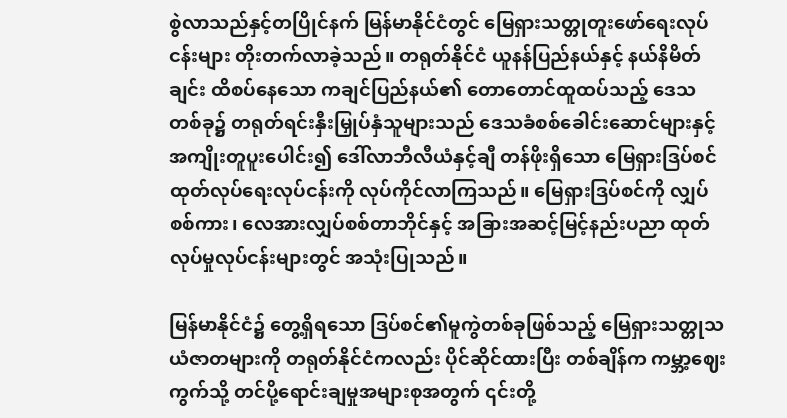စွဲလာသည်နှင့်တပြိုင်နက် မြန်မာနိုင်ငံတွင် မြေရှားသတ္တုတူးဖော်ရေးလုပ်ငန်းများ တိုးတက်လာခဲ့သည်။ တရုတ်နိုင်ငံ ယူနန်ပြည်နယ်နှင့် နယ်နိမိတ်ချင်း ထိစပ်နေသော ကချင်ပြည်နယ်၏ တောတောင်ထူထပ်သည့် ဒေသတစ်ခု၌ တရုတ်ရင်းနှီးမြှုပ်နှံသူများသည် ဒေသခံစစ်ခေါင်းဆောင်များနှင့် အကျိုးတူပူးပေါင်း၍ ဒေါ်လာဘီလီယံနှင့်ချီ တန်ဖိုးရှိသော မြေရှားဒြပ်စင်ထုတ်လုပ်ရေးလုပ်ငန်းကို လုပ်ကိုင်လာကြသည်။ မြေရှားဒြပ်စင်ကို လျှပ်စစ်ကား၊ လေအားလျှပ်စစ်တာဘိုင်နှင့် အခြားအဆင့်မြင့်နည်းပညာ ထုတ်လုပ်မှုလုပ်ငန်းများတွင် အသုံးပြုသည်။

မြန်မာနိုင်ငံ၌ တွေ့ရှိရသော ဒြပ်စင်၏မူကွဲတစ်ခုဖြစ်သည့် မြေရှားသတ္တုသယံဇာတများကို တရုတ်နိုင်ငံကလည်း ပိုင်ဆိုင်ထားပြီး တစ်ချိန်က ကမ္ဘာ့ဈေးကွက်သို့ တင်ပို့ရောင်းချမှုအများစုအတွက် ၎င်းတို့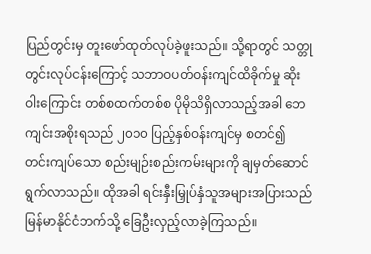ပြည်တွင်းမှ တူးဖော်ထုတ်လုပ်ခဲ့ဖူးသည်။ သို့ရာတွင် သတ္တုတွင်းလုပ်ငန်းကြောင့် သဘာဝပတ်ဝန်းကျင်ထိခိုက်မှု ဆိုးဝါးကြောင်း တစ်စထက်တစ်စ ပိုမိုသိရှိလာသည့်အခါ ဘေကျင်းအစိုးရသည် ၂၀၁၀ ပြည့်နှစ်ဝန်းကျင်မှ စတင်၍ တင်းကျပ်သော စည်းမျဉ်းစည်းကမ်းများကို ချမှတ်ဆောင်ရွက်လာသည်။ ထိုအခါ ရင်းနှီးမြှုပ်နှံသူအများအပြားသည် မြန်မာနိုင်ငံဘက်သို့ ခြေဦးလှည့်လာခဲ့ကြသည်။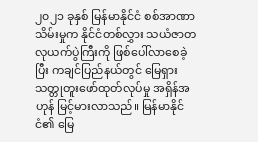၂၀၂၁ ခုနှစ် မြန်မာနိုင်ငံ စစ်အာဏာသိမ်းမှုက နိုင်ငံတစ်လွှား သယံဇာတလုယက်ပွဲကြီးကို ဖြစ်ပေါ်လာစေခဲ့ပြီး ကချင်ပြည်နယ်တွင် မြေရှားသတ္တုတူးဖော်ထုတ်လုပ်မှု အရှိန်အဟုန် မြင့်မားလာသည်။ မြန်မာနိုင်ငံ၏ မြေ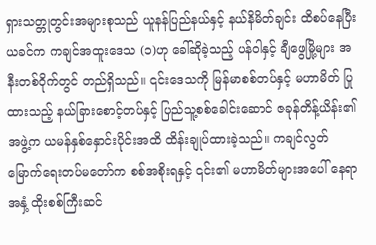ရှားသတ္တုတွင်းအများစုသည် ယူနန်ပြည်နယ်နှင့် နယ်နိမိတ်ချင်း ထိစပ်နေပြီး ယခင်က ကချင်အထူးဒေသ (၁)ဟု ခေါ်ဆိုခဲ့သည့် ပန်ဝါနှင့် ချီဖွေမြို့များ အနီးတစ်ဝိုက်တွင် တည်ရှိသည်။ ၎င်းဒေသကို မြန်မာစစ်တပ်နှင့် မဟာမိတ် ပြုထားသည့် နယ်ခြားစောင့်တပ်နှင့် ပြည်သူ့စစ်ခေါင်းဆောင် ဇခုန်တိန့်ယိန်း၏ အဖွဲ့က ယမန်နှစ်နှောင်းပိုင်းအထိ ထိန်းချုပ်ထားခဲ့သည်။ ကချင်လွတ်မြောက်ရေးတပ်မတော်က စစ်အစိုးရနှင့် ၎င်း၏ မဟာမိတ်များအပေါ် နေရာအနှံ့ ထိုးစစ်ကြီးဆင်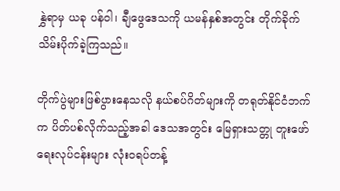နွှဲရာမှ ယခု ပန်ဝါ၊ ချီဖွေဒေသကို ယမန်နှစ်အတွင်း တိုက်ခိုက်သိမ်းပိုက်ခဲ့ကြသည်။

တိုက်ပွဲများဖြစ်ပွားနေသလို နယ်စပ်ဂိတ်များကို တရုတ်နိုင်ငံဘက်က ပိတ်ပစ်လိုက်သည့်အခါ ဒေသအတွင်း မြေရှားသတ္တု တူးဖော်ရေးလုပ်ငန်းများ လုံးဝရပ်တန့်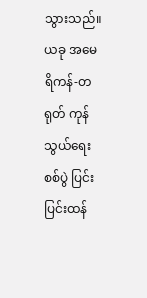သွားသည်။ ယခု အမေရိကန်-တရုတ် ကုန်သွယ်ရေးစစ်ပွဲ ပြင်းပြင်းထန်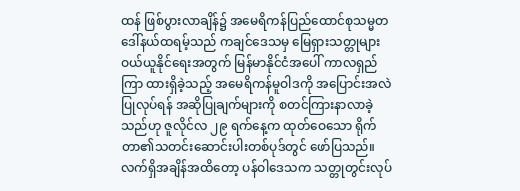ထန် ဖြစ်ပွားလာချိန်၌ အမေရိကန်ပြည်ထောင်စုသမ္မတ ဒေါ်နယ်ထရမ့်သည် ကချင်ဒေသမှ မြေရှားသတ္တုများ ဝယ်ယူနိုင်ရေးအတွက် မြန်မာနိုင်ငံအပေါ် ကာလရှည်ကြာ ထားရှိခဲ့သည့် အမေရိကန်မူဝါဒကို အပြောင်းအလဲပြုလုပ်ရန် အဆိုပြုချက်များကို စတင်ကြားနာလာခဲ့သည်ဟု ဇူလိုင်လ ၂၉ ရက်နေ့က ထုတ်ဝေသော ရိုက်တာ၏သတင်းဆောင်းပါးတစ်ပုဒ်တွင် ဖော်ပြသည်။ လက်ရှိအချိန်အထိတော့ ပန်ဝါဒေသက သတ္တုတွင်းလုပ်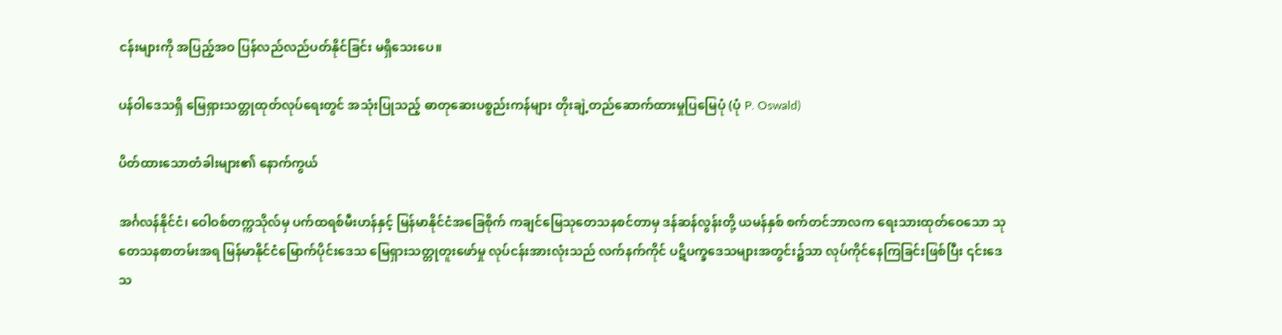ငန်းများကို အပြည့်အဝ ပြန်လည်လည်ပတ်နိုင်ခြင်း မရှိသေးပေ။

ပန်ဝါဒေသရှိ မြေရှားသတ္တုထုတ်လုပ်ရေးတွင် အသုံးပြုသည့် ဓာတုဆေးပစ္စည်းကန်များ တိုးချဲ့တည်ဆောက်ထားမှုပြမြေပုံ (ပုံ P. Oswald)

ပိတ်ထားသောတံခါးများ၏ နောက်ကွယ်

အင်္ဂလန်နိုင်ငံ၊ ဝေါဝစ်တက္ကသိုလ်မှ ပက်ထရစ်မီးဟန်နှင့် မြန်မာနိုင်ငံအခြေစိုက် ကချင်မြေသုတေသနစင်တာမှ ဒန်ဆန်လွန်းတို့ ယမန်နှစ် စက်တင်ဘာလက ရေးသားထုတ်ဝေသော သုတေသနစာတမ်းအရ မြန်မာနိုင်ငံမြောက်ပိုင်းဒေသ မြေရှားသတ္တုတူးဖော်မှု လုပ်ငန်းအားလုံးသည် လက်နက်ကိုင် ပဋိပက္ခဒေသများအတွင်း၌သာ လုပ်ကိုင်နေကြခြင်းဖြစ်ပြီး ၎င်းဒေသ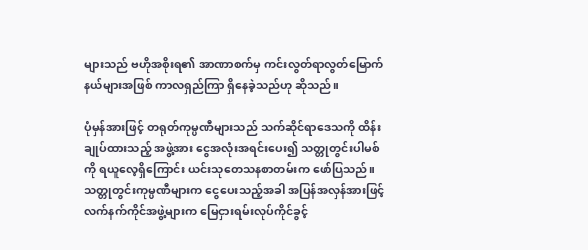များသည် ဗဟိုအစိုးရ၏ အာဏာစက်မှ ကင်းလွတ်ရာလွတ်မြောက်နယ်များအဖြစ် ကာလရှည်ကြာ ရှိနေခဲ့သည်ဟု ဆိုသည်။

ပုံမှန်အားဖြင့် တရုတ်ကုမ္ပဏီများသည် သက်ဆိုင်ရာဒေသကို ထိန်းချုပ်ထားသည့် အဖွဲ့အား ငွေအလုံးအရင်းပေး၍ သတ္တုတွင်းပါမစ်ကို ရယူလေ့ရှိကြောင်း ယင်းသုတေသနစာတမ်းက ဖော်ပြသည်။ သတ္တုတွင်းကုမ္ပဏီများက ငွေပေးသည့်အခါ အပြန်အလှန်အားဖြင့် လက်နက်ကိုင်အဖွဲ့များက မြေငှားရမ်းလုပ်ကိုင်ခွင့်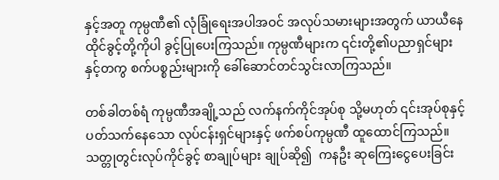နှင့်အတူ ကုမ္ပဏီ၏ လုံခြုံရေးအပါအဝင် အလုပ်သမားများအတွက် ယာယီနေထိုင်ခွင့်တို့ကိုပါ ခွင့်ပြုပေးကြသည်။ ကုမ္ပဏီများက ၎င်းတို့၏ပညာရှင်များနှင့်တကွ စက်ပစ္စည်းများကို ခေါ်ဆောင်တင်သွင်းလာကြသည်။

တစ်ခါတစ်ရံ ကုမ္ပဏီအချို့သည် လက်နက်ကိုင်အုပ်စု သို့မဟုတ် ၎င်းအုပ်စုနှင့် ပတ်သက်နေသော လုပ်ငန်းရှင်များနှင့် ဖက်စပ်ကုမ္ပဏီ ထူထောင်ကြသည်။ သတ္တုတွင်းလုပ်ကိုင်ခွင့် စာချုပ်များ ချုပ်ဆို၍  ကနဦး ဆုကြေးငွေပေးခြင်း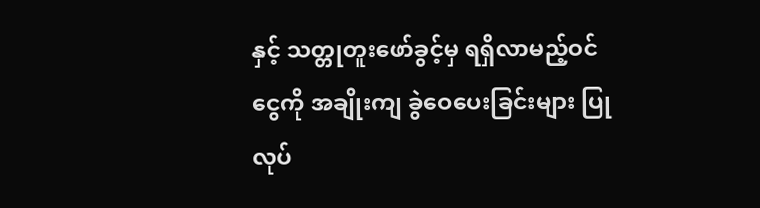နှင့် သတ္တုတူးဖော်ခွင့်မှ ရရှိလာမည့်ဝင်ငွေကို အချိုးကျ ခွဲဝေပေးခြင်းများ ပြုလုပ်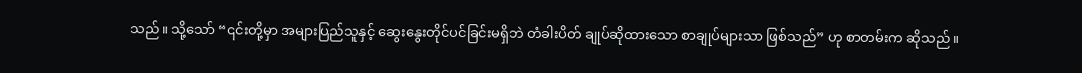သည်။ သို့သော် “၎င်းတို့မှာ အများပြည်သူနှင့် ဆွေးနွေးတိုင်ပင်ခြင်းမရှိဘဲ တံခါးပိတ် ချုပ်ဆိုထားသော စာချုပ်များသာ ဖြစ်သည်” ဟု စာတမ်းက ဆိုသည်။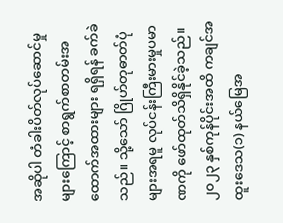အဆိုပါ တံခါးပိတ်လုပ်ဆောင်မှုများကြောင့် စာရွက်စာတမ်းအထောက်အထားများ ရရှိရန် ခက်ခဲသည်။ သို့သော် ဂြိုဟ်တုဓာတ်ပုံများအရမူ လုပ်ငန်းကြီးမားမှုပမာဏကို ဖော်ထုတ်သိရှိနိုင်ခဲ့သည်။ ၂၀၂၃ နှစ်ကုန်ပိုင်းအထိ ကချင်အထူးဒေသ(၁) နယ်မြေအ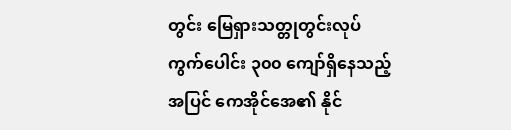တွင်း မြေရှားသတ္တုတွင်းလုပ်ကွက်ပေါင်း ၃၀၀ ကျော်ရှိနေသည့်အပြင် ကေအိုင်အေ၏ နိုင်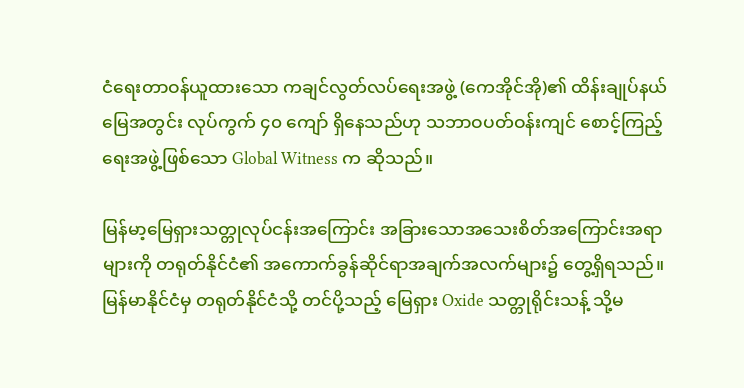ငံရေးတာဝန်ယူထားသော ကချင်လွတ်လပ်ရေးအဖွဲ့ (ကေအိုင်အို)၏ ထိန်းချုပ်နယ်မြေအတွင်း လုပ်ကွက် ၄၀ ကျော် ရှိနေသည်ဟု သဘာဝပတ်ဝန်းကျင် စောင့်ကြည့်ရေးအဖွဲ့ဖြစ်သော Global Witness က ဆိုသည်။

မြန်မာ့မြေရှားသတ္တုလုပ်ငန်းအကြောင်း အခြားသောအသေးစိတ်အကြောင်းအရာများကို တရုတ်နိုင်ငံ၏ အကောက်ခွန်ဆိုင်ရာအချက်အလက်များ၌ တွေ့ရှိရသည်။ မြန်မာနိုင်ငံမှ တရုတ်နိုင်ငံသို့ တင်ပို့သည့် မြေရှား Oxide သတ္တုရိုင်းသန့် သို့မ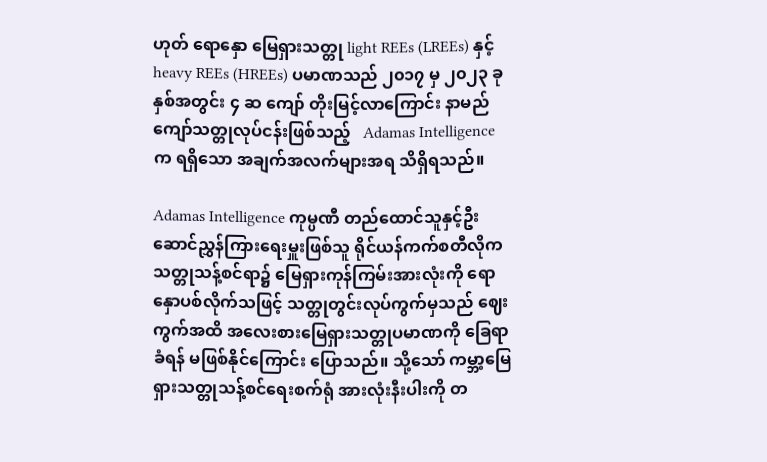ဟုတ် ရောနှော မြေရှားသတ္တု light REEs (LREEs) နှင့် heavy REEs (HREEs) ပမာဏသည် ၂၀၁၇ မှ ၂၀၂၃ ခုနှစ်အတွင်း ၄ ဆ ကျော် တိုးမြင့်လာကြောင်း နာမည်ကျော်သတ္တုလုပ်ငန်းဖြစ်သည့်   Adamas Intelligence က ရရှိသော အချက်အလက်များအရ သိရှိရသည်။

Adamas Intelligence ကုမ္ပဏီ တည်ထောင်သူနှင့်ဦးဆောင်ညွှန်ကြားရေးမှူးဖြစ်သူ ရိုင်ယန်ကက်စတီလိုက သတ္တုသန့်စင်ရာ၌ မြေရှားကုန်ကြမ်းအားလုံးကို ရောနှောပစ်လိုက်သဖြင့် သတ္တုတွင်းလုပ်ကွက်မှသည် ဈေးကွက်အထိ အလေးစားမြေရှားသတ္တုပမာဏကို ခြေရာခံရန် မဖြစ်နိုင်ကြောင်း ပြောသည်။ သို့သော် ကမ္ဘာ့မြေရှားသတ္တုသန့်စင်ရေးစက်ရုံ အားလုံးနီးပါးကို တ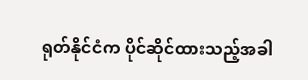ရုတ်နိုင်ငံက ပိုင်ဆိုင်ထားသည့်အခါ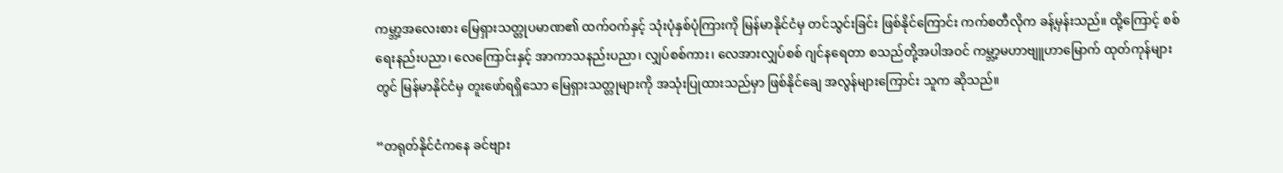ကမ္ဘာ့အလေးစား မြေရှားသတ္တုပမာဏ၏ ထက်ဝက်နှင့် သုံးပုံနှစ်ပုံကြားကို မြန်မာနိုင်ငံမှ တင်သွင်းခြင်း ဖြစ်နိုင်ကြောင်း ကက်စတီလိုက ခန့်မှန်းသည်။ ထို့ကြောင့် စစ်ရေးနည်းပညာ၊ လေကြောင်းနှင့် အာကာသနည်းပညာ၊ လျှပ်စစ်ကား၊ လေအားလျှပ်စစ် ဂျင်နရေတာ စသည်တို့အပါအဝင် ကမ္ဘာ့မဟာဗျူဟာမြောက် ထုတ်ကုန်များတွင် မြန်မာနိုင်ငံမှ တူးဖော်ရရှိသော မြေရှားသတ္တုများကို အသုံးပြုထားသည်မှာ ဖြစ်နိုင်ချေ အလွန်များကြောင်း သူက ဆိုသည်။

“တရုတ်နိုင်ငံကနေ ခင်ဗျား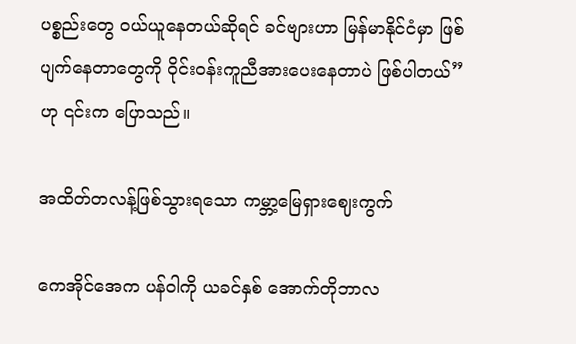ပစ္စည်းတွေ ဝယ်ယူနေတယ်ဆိုရင် ခင်ဗျားဟာ မြန်မာနိုင်ငံမှာ ဖြစ်ပျက်နေတာတွေကို ဝိုင်းဝန်းကူညီအားပေးနေတာပဲ ဖြစ်ပါတယ်” ဟု ၎င်းက ပြောသည်။

အထိတ်တလန့်ဖြစ်သွားရသော ကမ္ဘာ့မြေရှားဈေးကွက်

ကေအိုင်အေက ပန်ဝါကို ယခင်နှစ် အောက်တိုဘာလ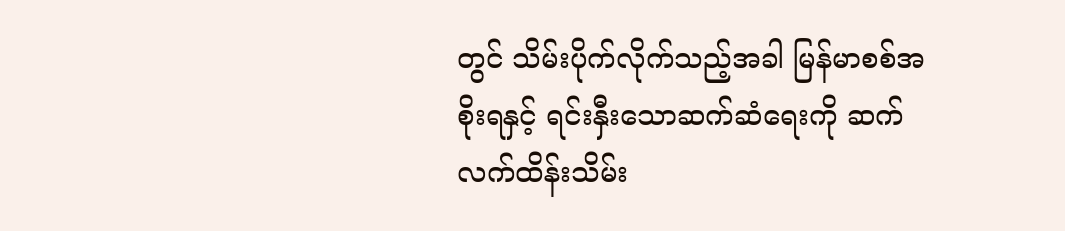တွင် သိမ်းပိုက်လိုက်သည့်အခါ မြန်မာစစ်အစိုးရနှင့် ရင်းနှီးသောဆက်ဆံရေးကို ဆက်လက်ထိန်းသိမ်း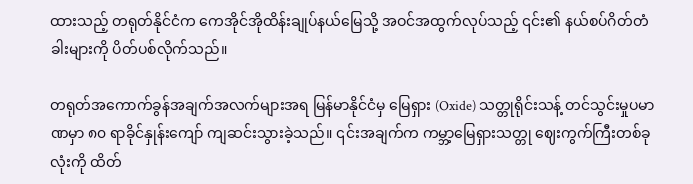ထားသည့် တရုတ်နိုင်ငံက ကေအိုင်အိုထိန်းချုပ်နယ်မြေသို့ အဝင်အထွက်လုပ်သည့် ၎င်း၏ နယ်စပ်ဂိတ်တံခါးများကို ပိတ်ပစ်လိုက်သည်။

တရုတ်အကောက်ခွန်အချက်အလက်များအရ မြန်မာနိုင်ငံမှ မြေရှား (Oxide) သတ္တုရိုင်းသန့် တင်သွင်းမှုပမာဏမှာ ၈၀ ရာခိုင်နှုန်းကျော် ကျဆင်းသွားခဲ့သည်။ ၎င်းအချက်က ကမ္ဘာ့မြေရှားသတ္တု ဈေးကွက်ကြီးတစ်ခုလုံးကို ထိတ်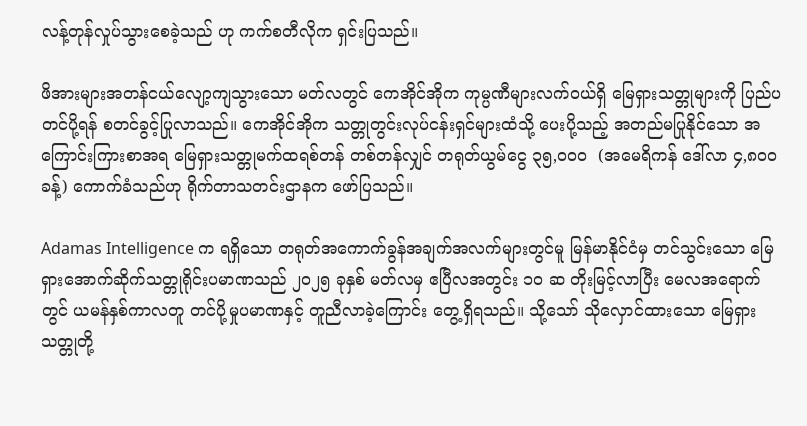လန့်တုန်လှုပ်သွားစေခဲ့သည် ဟု ကက်စတီလိုက ရှင်းပြသည်။

ဖိအားများအတန်ငယ်လျော့ကျသွားသော မတ်လတွင် ကေအိုင်အိုက ကုမ္ပဏီများလက်ဝယ်ရှိ မြေရှားသတ္တုများကို ပြည်ပတင်ပို့ရန် စတင်ခွင့်ပြုလာသည်။ ကေအိုင်အိုက သတ္တုတွင်းလုပ်ငန်းရှင်များထံသို့ ပေးပို့သည့် အတည်မပြုနိုင်သော အကြောင်းကြားစာအရ မြေရှားသတ္တုမက်ထရစ်တန် တစ်တန်လျှင် တရုတ်ယွမ်ငွေ ၃၅,၀၀၀  (အမေရိကန် ဒေါ်လာ ၄,၈၀၀ ခန့်) ကောက်ခံသည်ဟု ရိုက်တာသတင်းဌာနက ဖော်ပြသည်။

Adamas Intelligence က ရရှိသော တရုတ်အကောက်ခွန်အချက်အလက်များတွင်မူ မြန်မာနိုင်ငံမှ တင်သွင်းသော မြေရှားအောက်ဆိုက်သတ္တုရိုင်းပမာဏသည် ၂၀၂၅ ခုနှစ် မတ်လမှ ဧပြီလအတွင်း ၁၀ ဆ တိုးမြင့်လာပြီး မေလအရောက်တွင် ယမန်နှစ်ကာလတူ တင်ပို့မှုပမာဏနှင့် တူညီလာခဲ့ကြောင်း တွေ့ရှိရသည်။ သို့သော် သိုလှောင်ထားသော မြေရှားသတ္တုတို့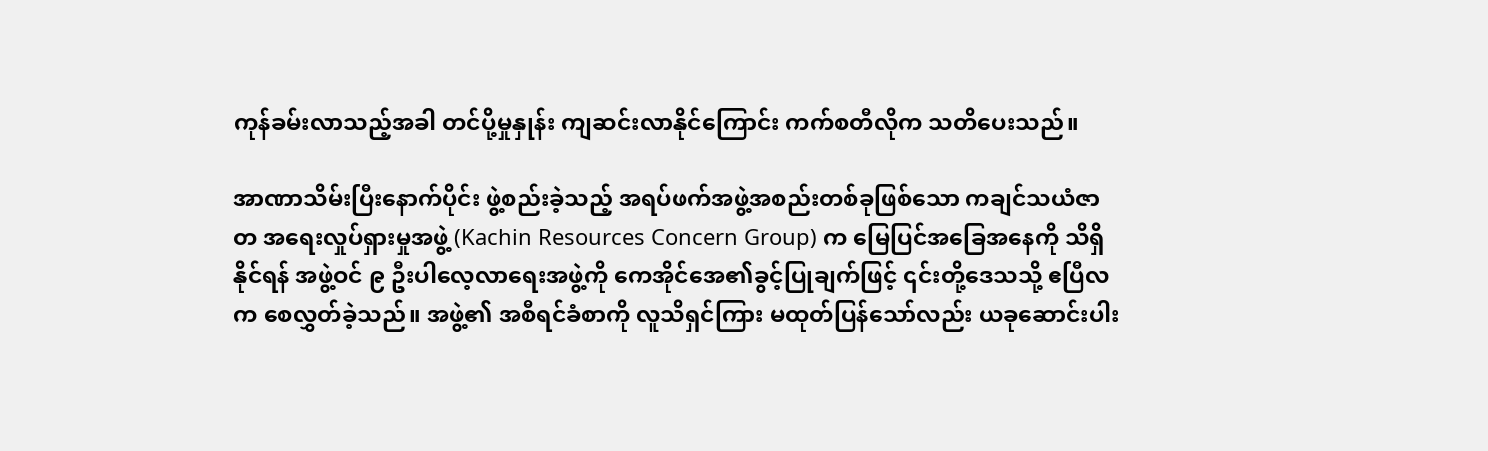ကုန်ခမ်းလာသည့်အခါ တင်ပို့မှုနှုန်း ကျဆင်းလာနိုင်ကြောင်း ကက်စတီလိုက သတိပေးသည်။

အာဏာသိမ်းပြီးနောက်ပိုင်း ဖွဲ့စည်းခဲ့သည့် အရပ်ဖက်အဖွဲ့အစည်းတစ်ခုဖြစ်သော ကချင်သယံဇာတ အရေးလှုပ်ရှားမှုအဖွဲ့ (Kachin Resources Concern Group) က မြေပြင်အခြေအနေကို သိရှိနိုင်ရန် အဖွဲ့ဝင် ၉ ဦးပါလေ့လာရေးအဖွဲ့ကို ကေအိုင်အေ၏ခွင့်ပြုချက်ဖြင့် ၎င်းတို့ဒေသသို့ ဧပြီလက စေလွှတ်ခဲ့သည်။ အဖွဲ့၏ အစီရင်ခံစာကို လူသိရှင်ကြား မထုတ်ပြန်သော်လည်း ယခုဆောင်းပါး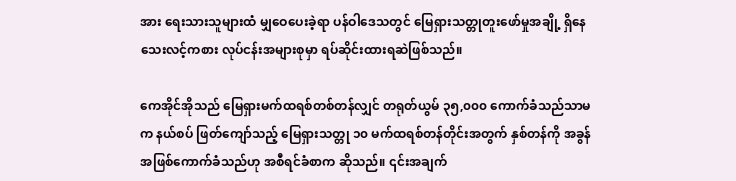အား ရေးသားသူများထံ မျှဝေပေးခဲ့ရာ ပန်ဝါဒေသတွင် မြေရှားသတ္တုတူးဖော်မှုအချို့ ရှိနေသေးလင့်ကစား လုပ်ငန်းအများစုမှာ ရပ်ဆိုင်းထားရဆဲဖြစ်သည်။

ကေအိုင်အိုသည် မြေရှားမက်ထရစ်တစ်တန်လျှင် တရုတ်ယွမ် ၃၅,၀၀၀ ကောက်ခံသည်သာမက နယ်စပ် ဖြတ်ကျော်သည့် မြေရှားသတ္တု ၁၀ မက်ထရစ်တန်တိုင်းအတွက် နှစ်တန်ကို အခွန်အဖြစ်ကောက်ခံသည်ဟု အစီရင်ခံစာက ဆိုသည်။ ၎င်းအချက်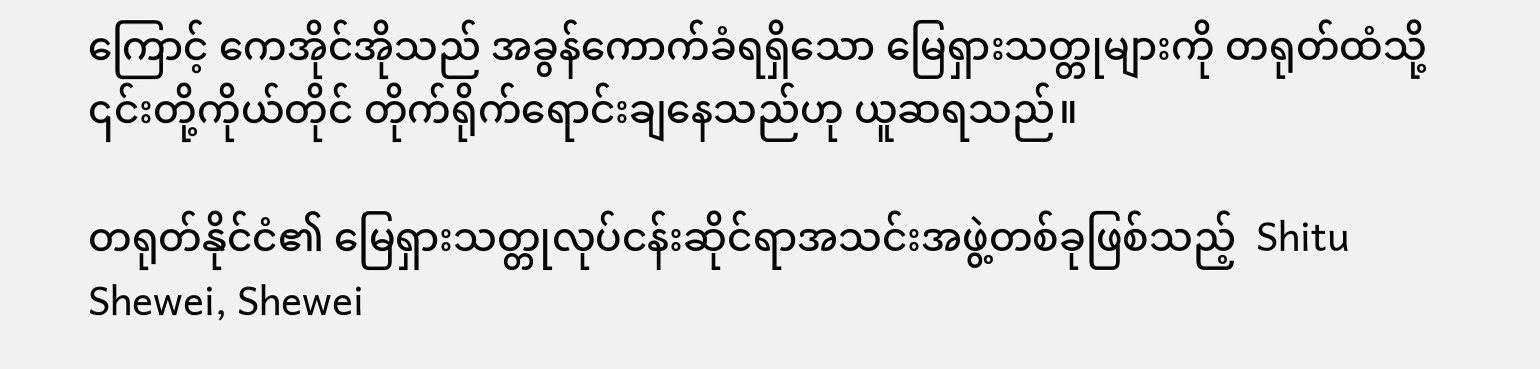ကြောင့် ကေအိုင်အိုသည် အခွန်ကောက်ခံရရှိသော မြေရှားသတ္တုများကို တရုတ်ထံသို့ ၎င်းတို့ကိုယ်တိုင် တိုက်ရိုက်ရောင်းချနေသည်ဟု ယူဆရသည်။

တရုတ်နိုင်ငံ၏ မြေရှားသတ္တုလုပ်ငန်းဆိုင်ရာအသင်းအဖွဲ့တစ်ခုဖြစ်သည့်  Shitu Shewei, Shewei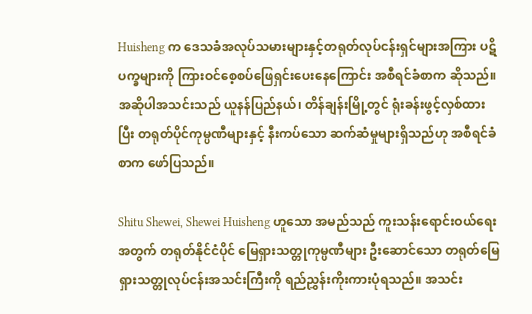Huisheng က ဒေသခံအလုပ်သမားများနှင့်တရုတ်လုပ်ငန်းရှင်များအကြား ပဋိပက္ခများကို ကြားဝင်စေ့စပ်ဖြေရှင်းပေးနေကြောင်း အစီရင်ခံစာက ဆိုသည်။ အဆိုပါအသင်းသည် ယူနန်ပြည်နယ်၊ တိန်ချန်းမြို့တွင် ရုံးခန်းဖွင့်လှစ်ထားပြီး တရုတ်ပိုင်ကုမ္ပဏီများနှင့် နီးကပ်သော ဆက်ဆံမှုများရှိသည်ဟု အစီရင်ခံစာက ဖော်ပြသည်။

Shitu Shewei, Shewei Huisheng ဟူသော အမည်သည် ကူးသန်းရောင်းဝယ်ရေးအတွက် တရုတ်နိုင်ငံပိုင် မြေရှားသတ္တုကုမ္ပဏီများ ဦးဆောင်သော တရုတ်မြေရှားသတ္တုလုပ်ငန်းအသင်းကြီးကို ရည်ညွှန်းကိုးကားပုံရသည်။ အသင်း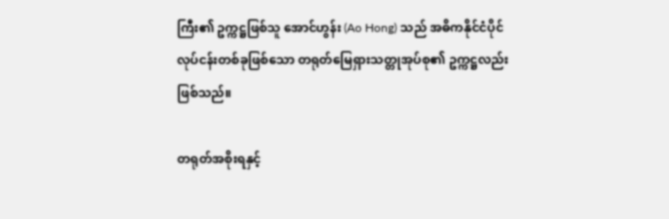ကြီး၏ ဥက္ကဋ္ဌဖြစ်သူ အောင်ဟွန်း (Ao Hong) သည် အဓိကနိုင်ငံပိုင်လုပ်ငန်းတစ်ခုဖြစ်သော တရုတ်မြေရှားသတ္တုအုပ်စု၏ ဥက္ကဋ္ဌလည်း ဖြစ်သည်။

တရုတ်အစိုးရနှင့်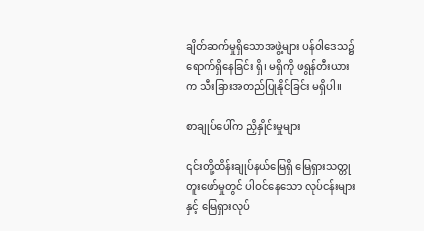ချိတ်ဆက်မှုရှိသောအဖွဲ့များ ပန်ဝါဒေသ၌ ရောက်ရှိနေခြင်း ရှိ၊ မရှိကို ဖရွန်တီးယားက သီးခြားအတည်ပြုနိုင်ခြင်း မရှိပါ။

စာချုပ်ပေါ်က ညှိနှိုင်းမှုများ

၎င်းတို့ထိန်းချုပ်နယ်မြေရှိ မြေရှားသတ္တုတူးဖော်မှုတွင် ပါဝင်နေသော လုပ်ငန်းများနှင့် မြေရှားလုပ်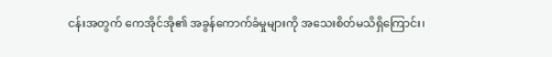ငန်းအတွက် ကေအိုင်အို၏ အခွန်ကောက်ခံမှုများကို အသေးစိတ်မသိရှိကြောင်း၊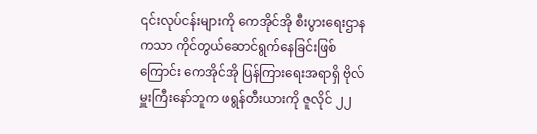၎င်းလုပ်ငန်းများကို ကေအိုင်အို စီးပွားရေးဌာနကသာ ကိုင်တွယ်ဆောင်ရွက်နေခြင်းဖြစ်ကြောင်း ကေအိုင်အို ပြန်ကြားရေးအရာရှိ ဗိုလ်မှူးကြီးနော်ဘူက ဖရွန်တီးယားကို ဇူလိုင် ၂၂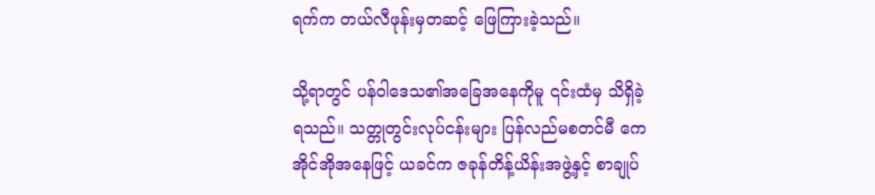ရက်က တယ်လီဖုန်းမှတဆင့် ဖြေကြားခဲ့သည်။

သို့ရာတွင် ပန်ဝါဒေသ၏အခြေအနေကိုမူ ၎င်းထံမှ သိရှိခဲ့ရသည်။ သတ္တုတွင်းလုပ်ငန်းများ ပြန်လည်မစတင်မီ ကေအိုင်အိုအနေဖြင့် ယခင်က ဇခုန်တိန့်ယိန်းအဖွဲ့နှင့် စာချုပ်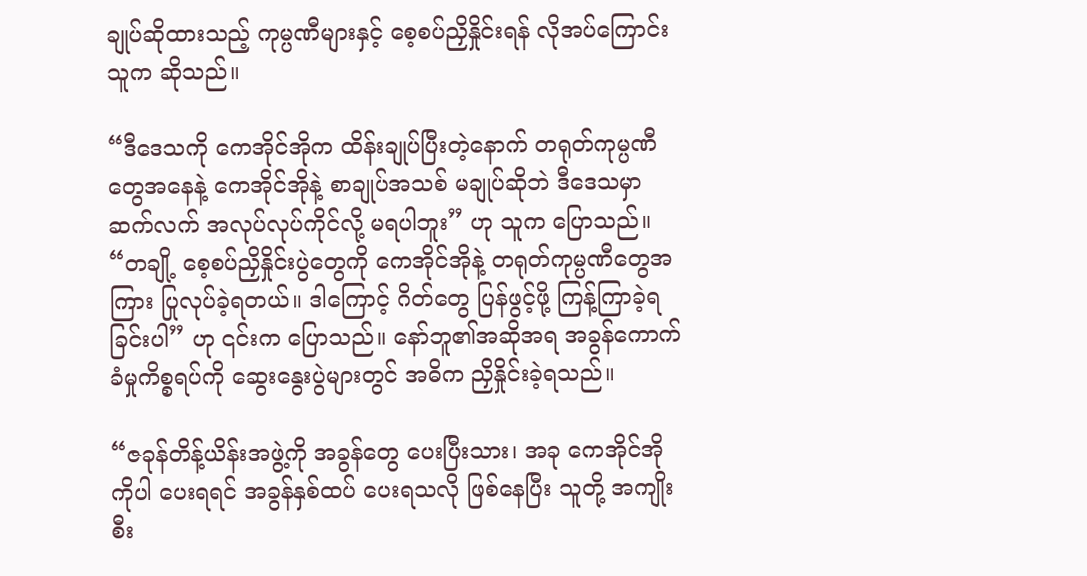ချုပ်ဆိုထားသည့် ကုမ္ပဏီများနှင့် စေ့စပ်ညှိနှိုင်းရန် လိုအပ်ကြောင်း သူက ဆိုသည်။

“ဒီဒေသကို ကေအိုင်အိုက ထိန်းချုပ်ပြီးတဲ့နောက် တရုတ်ကုမ္ပဏီတွေအနေနဲ့ ကေအိုင်အိုနဲ့ စာချုပ်အသစ် မချုပ်ဆိုဘဲ ဒီဒေသမှာ ဆက်လက် အလုပ်လုပ်ကိုင်လို့ မရပါဘူး” ဟု သူက ပြောသည်။ “တချို့ စေ့စပ်ညှိနှိုင်းပွဲတွေကို ကေအိုင်အိုနဲ့ တရုတ်ကုမ္ပဏီတွေအကြား ပြုလုပ်ခဲ့ရတယ်။ ဒါကြောင့် ဂိတ်တွေ ပြန်ဖွင့်ဖို့ ကြန့်ကြာခဲ့ရခြင်းပါ” ဟု ၎င်းက ပြောသည်။ နော်ဘူ၏အဆိုအရ အခွန်ကောက်ခံမှုကိစ္စရပ်ကို ဆွေးနွေးပွဲများတွင် အဓိက ညှိနှိုင်းခဲ့ရသည်။

“ဇခုန်တိန့်ယိန်းအဖွဲ့ကို အခွန်တွေ ပေးပြီးသား၊ အခု ကေအိုင်အိုကိုပါ ပေးရရင် အခွန်နှစ်ထပ် ပေးရသလို ဖြစ်နေပြီး သူတို့ အကျိုးစီး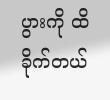ပွားကို ထိခိုက်တယ်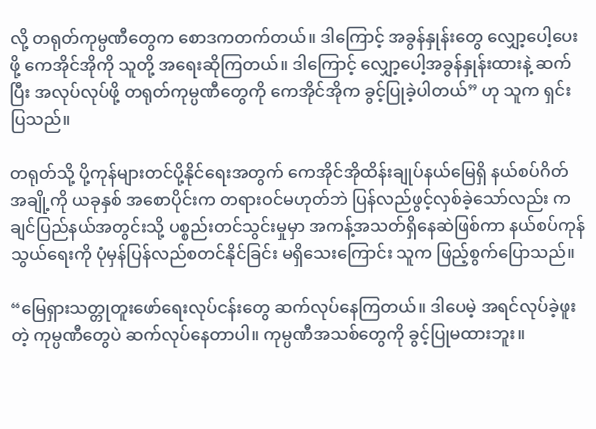လို့ တရုတ်ကုမ္ပဏီတွေက စောဒကတက်တယ်။ ဒါကြောင့် အခွန်နှုန်းတွေ လျှော့ပေါ့ပေးဖို့ ကေအိုင်အိုကို သူတို့ အရေးဆိုကြတယ်။ ဒါကြောင့် လျှော့ပေါ့အခွန်နှုန်းထားနဲ့ ဆက်ပြီး အလုပ်လုပ်ဖို့ တရုတ်ကုမ္ပဏီတွေကို ကေအိုင်အိုက ခွင့်ပြုခဲ့ပါတယ်” ဟု သူက ရှင်းပြသည်။

တရုတ်သို့ ပို့ကုန်များတင်ပို့နိုင်ရေးအတွက် ကေအိုင်အိုထိန်းချုပ်နယ်မြေရှိ နယ်စပ်ဂိတ်အချို့ကို ယခုနှစ် အစောပိုင်းက တရားဝင်မဟုတ်ဘဲ ပြန်လည်ဖွင့်လှစ်ခဲ့သော်လည်း ကချင်ပြည်နယ်အတွင်းသို့ ပစ္စည်းတင်သွင်းမှုမှာ အကန့်အသတ်ရှိနေဆဲဖြစ်ကာ နယ်စပ်ကုန်သွယ်ရေးကို ပုံမှန်ပြန်လည်စတင်နိုင်ခြင်း မရှိသေးကြောင်း သူက ဖြည့်စွက်ပြောသည်။

“မြေရှားသတ္တုတူးဖော်ရေးလုပ်ငန်းတွေ ဆက်လုပ်နေကြတယ်။ ဒါပေမဲ့ အရင်လုပ်ခဲ့ဖူးတဲ့ ကုမ္ပဏီတွေပဲ ဆက်လုပ်နေတာပါ။ ကုမ္ပဏီအသစ်တွေကို ခွင့်ပြုမထားဘူး။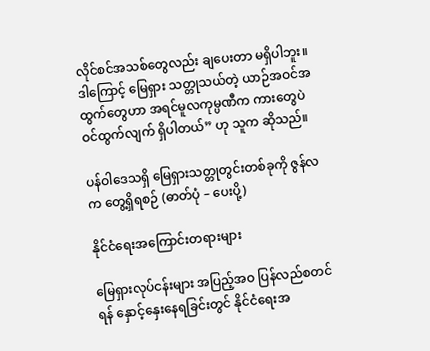လိုင်စင်အသစ်တွေလည်း ချပေးတာ မရှိပါဘူး။ ဒါကြောင့် မြေရှား သတ္တုသယ်တဲ့ ယာဉ်အဝင်အထွက်တွေဟာ အရင်မူလကုမ္ပဏီက ကားတွေပဲ ဝင်ထွက်လျက် ရှိပါတယ်” ဟု သူက ဆိုသည်။

ပန်ဝါဒေသရှိ မြေရှားသတ္တုတွင်းတစ်ခုကို ဇွန်လက တွေ့ရှိရစဉ် (ဓာတ်ပုံ – ပေးပို့)

နိုင်ငံရေးအကြောင်းတရားများ

မြေရှားလုပ်ငန်းများ အပြည့်အဝ ပြန်လည်စတင်ရန် နှောင့်နှေးနေရခြင်းတွင် နိုင်ငံရေးအ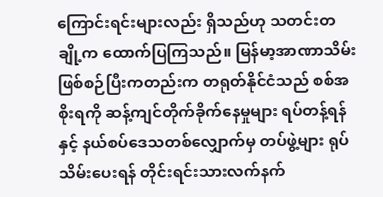ကြောင်းရင်းများလည်း ရှိသည်ဟု သတင်းတချို့က ထောက်ပြကြသည်။ မြန်မာ့အာဏာသိမ်းဖြစ်စဉ်ပြီးကတည်းက တရုတ်နိုင်ငံသည် စစ်အစိုးရကို ဆန့်ကျင်တိုက်ခိုက်နေမှုများ ရပ်တန့်ရန်နှင့် နယ်စပ်ဒေသတစ်လျှောက်မှ တပ်ဖွဲ့များ ရုပ်သိမ်းပေးရန် တိုင်းရင်းသားလက်နက်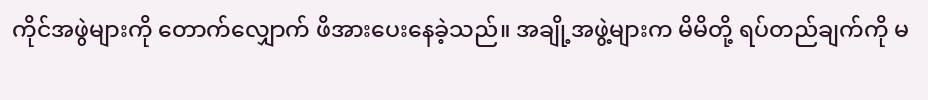ကိုင်အဖွဲများကို တောက်လျှောက် ဖိအားပေးနေခဲ့သည်။ အချို့အဖွဲ့များက မိမိတို့ ရပ်တည်ချက်ကို မ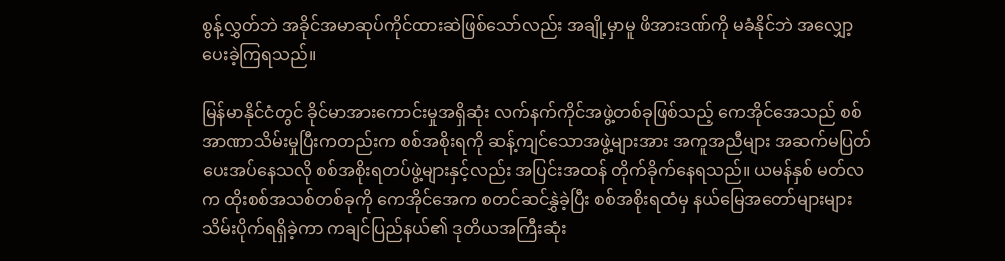စွန့်လွှတ်ဘဲ အခိုင်အမာဆုပ်ကိုင်ထားဆဲဖြစ်သော်လည်း အချို့မှာမူ ဖိအားဒဏ်ကို မခံနိုင်ဘဲ အလျှော့ပေးခဲ့ကြရသည်။

မြန်မာနိုင်ငံတွင် ခိုင်မာအားကောင်းမှုအရှိဆုံး လက်နက်ကိုင်အဖွဲ့တစ်ခုဖြစ်သည့် ကေအိုင်အေသည် စစ်အာဏာသိမ်းမှုပြီးကတည်းက စစ်အစိုးရကို ဆန့်ကျင်သောအဖွဲ့များအား အကူအညီများ အဆက်မပြတ် ပေးအပ်နေသလို စစ်အစိုးရတပ်ဖွဲ့များနှင့်လည်း အပြင်းအထန် တိုက်ခိုက်နေရသည်။ ယမန်နှစ် မတ်လက ထိုးစစ်အသစ်တစ်ခုကို ကေအိုင်အေက စတင်ဆင်နွှဲခဲ့ပြီး စစ်အစိုးရထံမှ နယ်မြေအတော်များများ သိမ်းပိုက်ရရှိခဲ့ကာ ကချင်ပြည်နယ်၏ ဒုတိယအကြီးဆုံး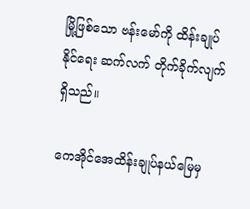မြို့ဖြစ်သော ဗန်းမော်ကို ထိန်းချုပ်နိုင်ရေး ဆက်လက် တိုက်ခိုက်လျက် ရှိသည်။

ကေအိုင်အေထိန်းချုပ်နယ်မြေမှ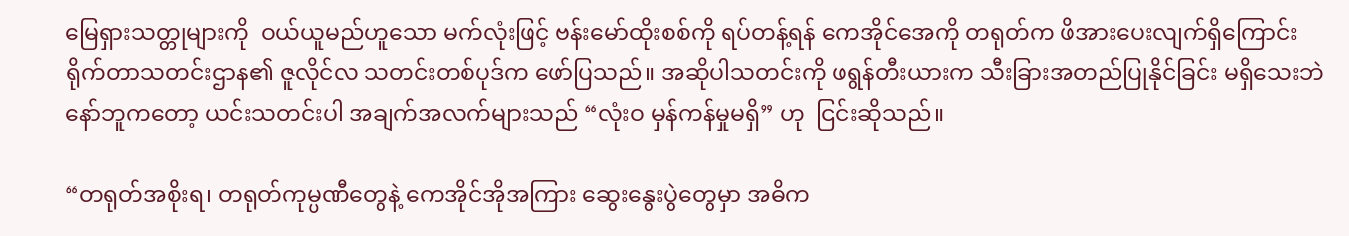မြေရှားသတ္တုများကို  ဝယ်ယူမည်ဟူသော မက်လုံးဖြင့် ဗန်းမော်ထိုးစစ်ကို ရပ်တန့်ရန် ကေအိုင်အေကို တရုတ်က ဖိအားပေးလျက်ရှိကြောင်း ရိုက်တာသတင်းဌာန၏ ဇူလိုင်လ သတင်းတစ်ပုဒ်က ဖော်ပြသည်။ အဆိုပါသတင်းကို ဖရွန်တီးယားက သီးခြားအတည်ပြုနိုင်ခြင်း မရှိသေးဘဲ နော်ဘူကတော့ ယင်းသတင်းပါ အချက်အလက်များသည် “လုံးဝ မှန်ကန်မှုမရှိ” ဟု  ငြင်းဆိုသည်။

“တရုတ်အစိုးရ၊ တရုတ်ကုမ္ပဏီတွေနဲ့ ကေအိုင်အိုအကြား ဆွေးနွေးပွဲတွေမှာ အဓိက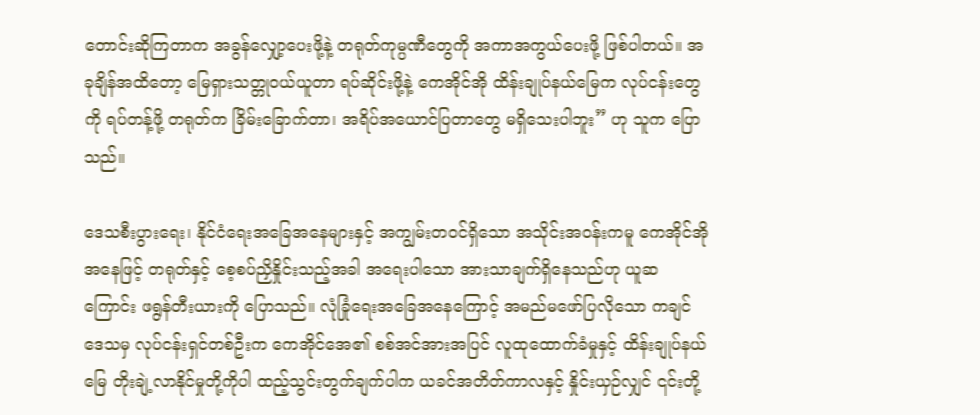တောင်းဆိုကြတာက အခွန်လျှော့ပေးဖို့နဲ့ တရုတ်ကုမ္ပဏီတွေကို အကာအကွယ်ပေးဖို့ ဖြစ်ပါတယ်။ အခုချိန်အထိတော့ မြေရှားသတ္တုဝယ်ယူတာ ရပ်ဆိုင်းဖို့နဲ့ ကေအိုင်အို ထိန်းချုပ်နယ်မြေက လုပ်ငန်းတွေကို ရပ်တန့်ဖို့ တရုတ်က ခြိမ်းခြောက်တာ၊ အရိပ်အယောင်ပြတာတွေ မရှိသေးပါဘူး” ဟု သူက ပြောသည်။

ဒေသစီးပွားရေး၊ နိုင်ငံရေးအခြေအနေများနှင့် အကျွမ်းတဝင်ရှိသော အသိုင်းအဝန်းကမူ ကေအိုင်အိုအနေဖြင့် တရုတ်နှင့် စေ့စပ်ညှိနှိုင်းသည့်အခါ အရေးပါသော အားသာချက်ရှိနေသည်ဟု ယူဆကြောင်း ဖရွန်တီးယားကို ပြောသည်။ လုံခြုံရေးအခြေအနေကြောင့် အမည်မဖော်ပြလိုသော ကချင်ဒေသမှ လုပ်ငန်းရှင်တစ်ဦးက ကေအိုင်အေ၏ စစ်အင်အားအပြင် လူထုထောက်ခံမှုနှင့် ထိန်းချုပ်နယ်မြေ တိုးချဲ့လာနိုင်မှုတို့ကိုပါ ထည့်သွင်းတွက်ချက်ပါက ယခင်အတိတ်ကာလနှင့် နှိုင်းယှဉ်လျှင် ၎င်းတို့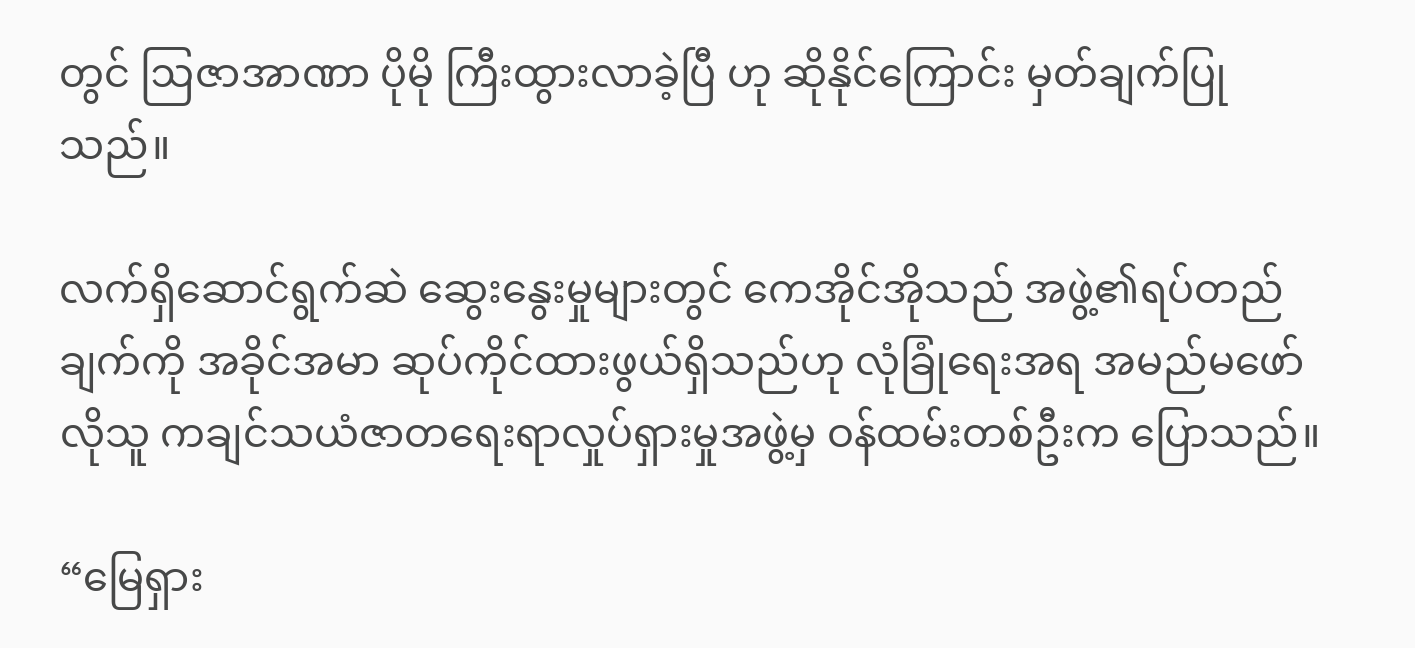တွင် ဩဇာအာဏာ ပိုမို ကြီးထွားလာခဲ့ပြီ ဟု ဆိုနိုင်ကြောင်း မှတ်ချက်ပြုသည်။

လက်ရှိဆောင်ရွက်ဆဲ ဆွေးနွေးမှုများတွင် ကေအိုင်အိုသည် အဖွဲ့၏ရပ်တည်ချက်ကို အခိုင်အမာ ဆုပ်ကိုင်ထားဖွယ်ရှိသည်ဟု လုံခြုံရေးအရ အမည်မဖော်လိုသူ ကချင်သယံဇာတရေးရာလှုပ်ရှားမှုအဖွဲ့မှ ဝန်ထမ်းတစ်ဦးက ပြောသည်။

“မြေရှား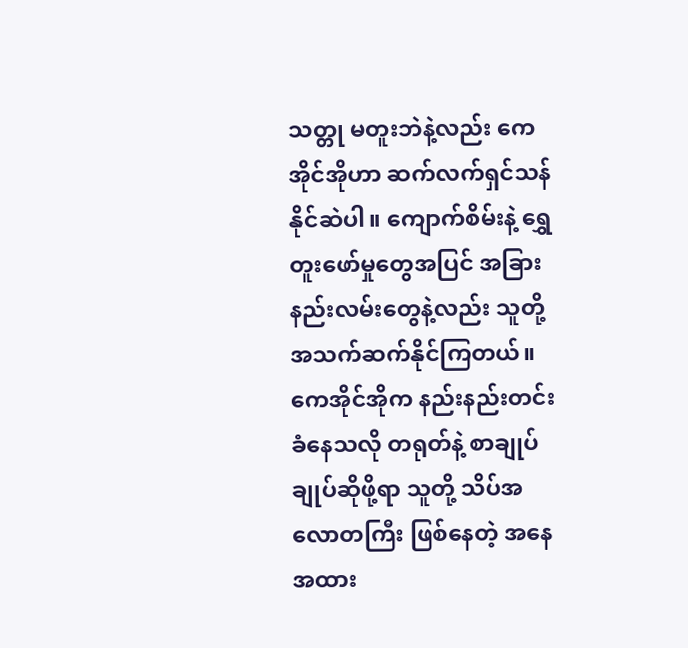သတ္တု မတူးဘဲနဲ့လည်း ကေအိုင်အိုဟာ ဆက်လက်ရှင်သန်နိုင်ဆဲပါ။ ကျောက်စိမ်းနဲ့ ရွှေတူးဖော်မှုတွေအပြင် အခြားနည်းလမ်းတွေနဲ့လည်း သူတို့ အသက်ဆက်နိုင်ကြတယ်။ ကေအိုင်အိုက နည်းနည်းတင်းခံနေသလို တရုတ်နဲ့ စာချုပ်ချုပ်ဆိုဖို့ရာ သူတို့ သိပ်အလောတကြီး ဖြစ်နေတဲ့ အနေအထား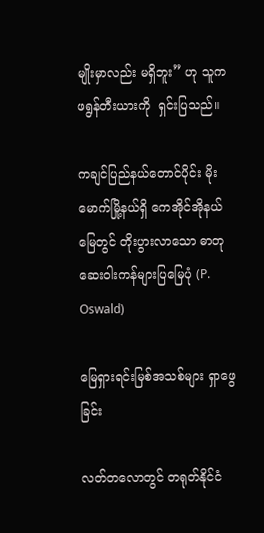မျိုးမှာလည်း မရှိဘူး” ဟု သူက ဖရွန်တီးယားကို  ရှင်းပြသည်။

ကချင်ပြည်နယ်တောင်ပိုင်း မိုးမောက်မြို့နယ်ရှိ ကေအိုင်အိုနယ်မြေတွင် တိုးပွားလာသော ဓာတုဆေးဝါးကန်များပြမြေပုံ (P. Oswald)

မြေရှားရင်းမြစ်အသစ်များ ရှာဖွေခြင်း

လတ်တလောတွင် တရုတ်နိုင်ငံ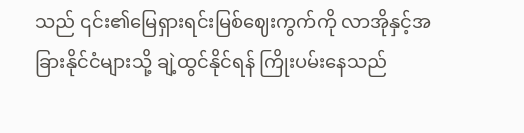သည် ၎င်း၏မြေရှားရင်းမြစ်ဈေးကွက်ကို လာအိုနှင့်အခြားနိုင်ငံများသို့ ချဲ့ထွင်နိုင်ရန် ကြိုးပမ်းနေသည်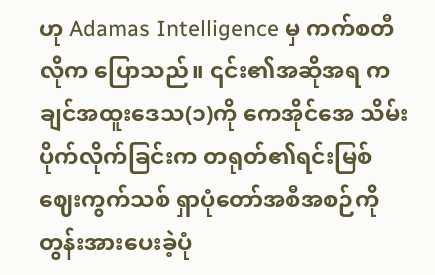ဟု Adamas Intelligence မှ ကက်စတီလိုက ပြောသည်။ ၎င်း၏အဆိုအရ ကချင်အထူးဒေသ(၁)ကို ကေအိုင်အေ သိမ်းပိုက်လိုက်ခြင်းက တရုတ်၏ရင်းမြစ်ဈေးကွက်သစ် ရှာပုံတော်အစီအစဉ်ကို တွန်းအားပေးခဲ့ပုံ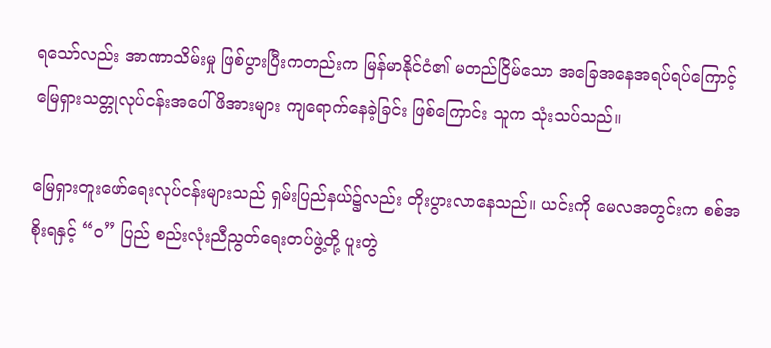ရသော်လည်း အာဏာသိမ်းမှု ဖြစ်ပွားပြီးကတည်းက မြန်မာနိုင်ငံ၏ မတည်ငြိမ်သော အခြေအနေအရပ်ရပ်ကြောင့် မြေရှားသတ္တုလုပ်ငန်းအပေါ် ဖိအားများ ကျရောက်နေခဲ့ခြင်း ဖြစ်ကြောင်း သူက သုံးသပ်သည်။

မြေရှားတူးဖော်ရေးလုပ်ငန်းများသည် ရှမ်းပြည်နယ်၌လည်း တိုးပွားလာနေသည်။ ယင်းကို မေလအတွင်းက စစ်အစိုးရနှင့် “ဝ” ပြည် စည်းလုံးညီညွတ်ရေးတပ်ဖွဲ့တို့ ပူးတွဲ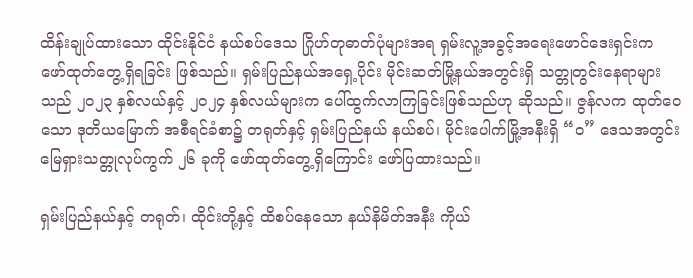ထိန်းချုပ်ထားသော ထိုင်းနိုင်ငံ နယ်စပ်ဒေသ ဂြိုဟ်တုဓာတ်ပုံများအရ ရှမ်းလူ့အခွင့်အရေးဖောင်ဒေးရှင်းက ဖော်ထုတ်တွေ့ရှိရခြင်း ဖြစ်သည်။ ရှမ်းပြည်နယ်အရှေ့ပိုင်း မိုင်းဆတ်မြို့နယ်အတွင်းရှိ သတ္တုတွင်းနေရာများသည် ၂၀၂၃ နှစ်လယ်နှင့် ၂၀၂၄ နှစ်လယ်များက ပေါ်ထွက်လာကြခြင်းဖြစ်သည်ဟု ဆိုသည်။ ဇွန်လက ထုတ်ဝေသော ဒုတိယမြောက် အစီရင်ခံစာ၌ တရုတ်နှင့် ရှမ်းပြည်နယ် နယ်စပ်၊ မိုင်းပေါက်မြို့အနီးရှိ “ဝ” ဒေသအတွင်း မြေရှားသတ္တုလုပ်ကွက် ၂၆ ခုကို ဖော်ထုတ်တွေ့ရှိကြောင်း ဖော်ပြထားသည်။

ရှမ်းပြည်နယ်နှင့် တရုတ်၊ ထိုင်းတို့နှင့် ထိစပ်နေသော နယ်နိမိတ်အနီး ကိုယ်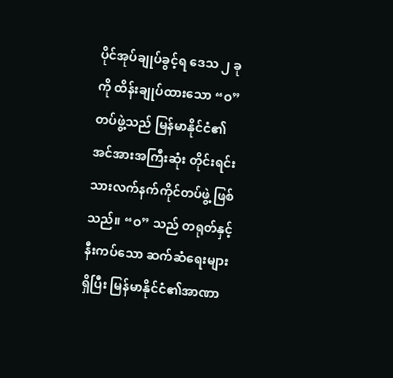ပိုင်အုပ်ချုပ်ခွင့်ရ ဒေသ ၂ ခုကို ထိန်းချုပ်ထားသော “ဝ” တပ်ဖွဲ့သည် မြန်မာနိုင်ငံ၏ အင်အားအကြီးဆုံး တိုင်းရင်းသားလက်နက်ကိုင်တပ်ဖွဲ့ ဖြစ်သည်။ “ဝ” သည် တရုတ်နှင့်နီးကပ်သော ဆက်ဆံရေးများရှိပြီး မြန်မာနိုင်ငံ၏အာဏာ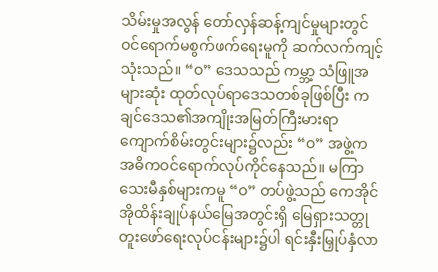သိမ်းမှုအလွန် တော်လှန်ဆန့်ကျင်မှုများတွင် ဝင်ရောက်မစွက်ဖက်ရေးမူကို ဆက်လက်ကျင့်သုံးသည်။ “ဝ” ဒေသသည် ကမ္ဘာ့ သံဖြူအများဆုံး ထုတ်လုပ်ရာဒေသတစ်ခုဖြစ်ပြီး ကချင်ဒေသ၏အကျိုးအမြတ်ကြီးမားရာ ကျောက်စိမ်းတွင်းများ၌လည်း “ဝ” အဖွဲ့က အဓိကဝင်ရောက်လုပ်ကိုင်နေသည်။ မကြာသေးမီနှစ်များကမူ “ဝ” တပ်ဖွဲ့သည် ကေအိုင်အိုထိန်းချုပ်နယ်မြေအတွင်းရှိ မြေရှားသတ္တုတူးဖော်ရေးလုပ်ငန်းများ၌ပါ ရင်းနှီးမြှုပ်နှံလာ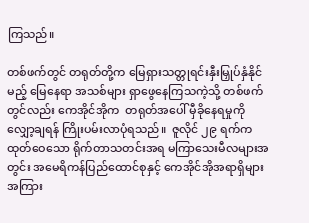ကြသည်။

တစ်ဖက်တွင် တရုတ်တို့က မြေရှားသတ္တုရင်းနှီးမြှုပ်နှံနိုင်မည့် မြေနေရာ အသစ်များ ရှာဖွေနေကြသကဲ့သို့ တစ်ဖက်တွင်လည်း ကေအိုင်အိုက  တရုတ်အပေါ် မှီခိုနေရမှုကို လျှော့ချရန် ကြိုးပမ်းလာပုံရသည်။  ဇူလိုင် ၂၉ ရက်က ထုတ်ဝေသော ရိုက်တာသတင်းအရ မကြာသေးမီလများအတွင်း အမေရိကန်ပြည်ထောင်စုနှင့် ကေအိုင်အိုအရာရှိများအကြား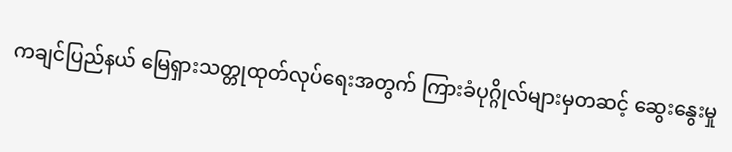ကချင်ပြည်နယ် မြေရှားသတ္တုထုတ်လုပ်ရေးအတွက် ကြားခံပုဂ္ဂိုလ်များမှတဆင့် ဆွေးနွေးမှု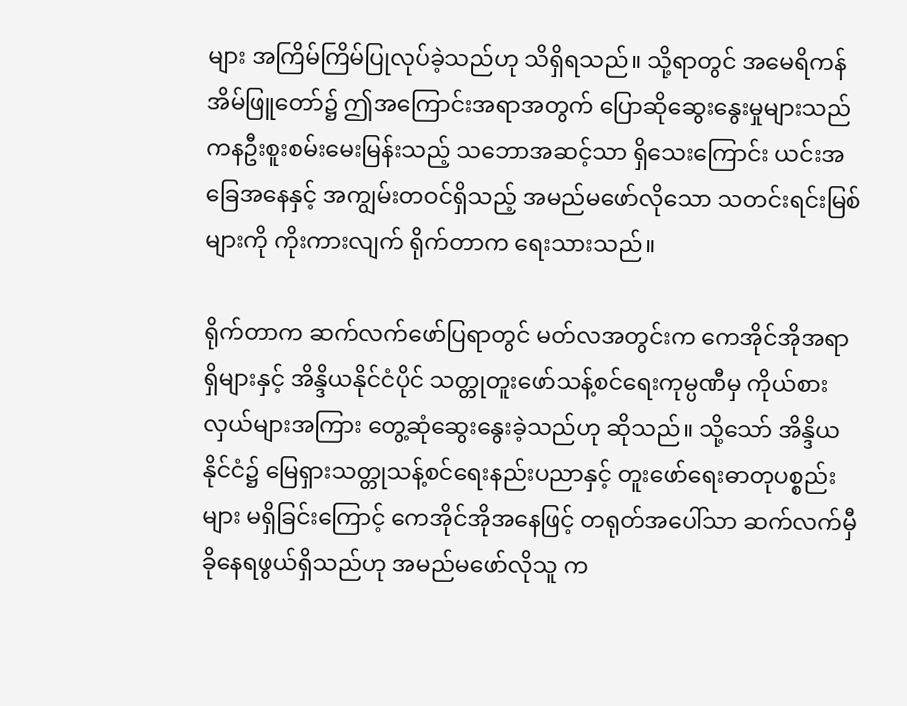များ အကြိမ်ကြိမ်ပြုလုပ်ခဲ့သည်ဟု သိရှိရသည်။ သို့ရာတွင် အမေရိကန်အိမ်ဖြူတော်၌ ဤအကြောင်းအရာအတွက် ပြောဆိုဆွေးနွေးမှုများသည် ကနဦးစူးစမ်းမေးမြန်းသည့် သဘောအဆင့်သာ ရှိသေးကြောင်း ယင်းအခြေအနေနှင့် အကျွမ်းတဝင်ရှိသည့် အမည်မဖော်လိုသော သတင်းရင်းမြစ်များကို ကိုးကားလျက် ရိုက်တာက ရေးသားသည်။

ရိုက်တာက ဆက်လက်ဖော်ပြရာတွင် မတ်လအတွင်းက ကေအိုင်အိုအရာရှိများနှင့် အိန္ဒိယနိုင်ငံပိုင် သတ္တုတူးဖော်သန့်စင်ရေးကုမ္ပဏီမှ ကိုယ်စားလှယ်များအကြား တွေ့ဆုံဆွေးနွေးခဲ့သည်ဟု ဆိုသည်။ သို့သော် အိန္ဒိယနိုင်ငံ၌ မြေရှားသတ္တုသန့်စင်ရေးနည်းပညာနှင့် တူးဖော်ရေးဓာတုပစ္စည်းများ မရှိခြင်းကြောင့် ကေအိုင်အိုအနေဖြင့် တရုတ်အပေါ်သာ ဆက်လက်မှီခိုနေရဖွယ်ရှိသည်ဟု အမည်မဖော်လိုသူ က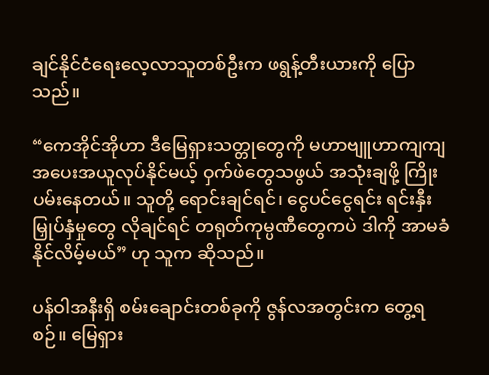ချင်နိုင်ငံရေးလေ့လာသူတစ်ဦးက ဖရွန့်တီးယားကို ပြောသည်။

“ကေအိုင်အိုဟာ ဒီမြေရှားသတ္တုတွေကို မဟာဗျူဟာကျကျ အပေးအယူလုပ်နိုင်မယ့် ဝှက်ဖဲတွေသဖွယ် အသုံးချဖို့ ကြိုးပမ်းနေတယ်။ သူတို့ ရောင်းချင်ရင်၊ ငွေပင်ငွေရင်း ရင်းနှီးမြှုပ်နှံမှုတွေ လိုချင်ရင် တရုတ်ကုမ္ပဏီတွေကပဲ ဒါကို အာမခံနိုင်လိမ့်မယ်” ဟု သူက ဆိုသည်။

ပန်ဝါအနီးရှိ စမ်းချောင်းတစ်ခုကို ဇွန်လအတွင်းက တွေ့ရစဉ်။ မြေရှား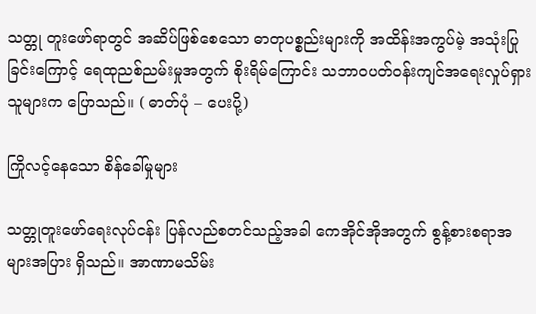သတ္တု တူးဖော်ရာတွင် အဆိပ်ဖြစ်စေသော ဓာတုပစ္စည်းများကို အထိန်းအကွပ်မဲ့ အသုံးပြုခြင်းကြောင့် ရေထုညစ်ညမ်းမှုအတွက် စိုးရိမ်ကြောင်း သဘာဝပတ်ဝန်းကျင်အရေးလှုပ်ရှားသူများက ပြောသည်။ ( ဓာတ်ပုံ – ပေးပို့)

ကြိုလင့်နေသော စိန်ခေါ်မှုများ

သတ္တုတူးဖော်ရေးလုပ်ငန်း ပြန်လည်စတင်သည့်အခါ ကေအိုင်အိုအတွက် စွန့်စားစရာအများအပြား ရှိသည်။ အာဏာမသိမ်း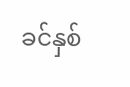ခင်နှစ်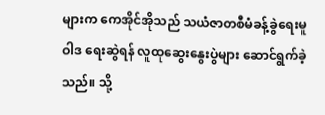များက ကေအိုင်အိုသည် သယံဇာတစီမံခန့်ခွဲရေးမူဝါဒ ရေးဆွဲရန် လူထုဆွေးနွေးပွဲများ ဆောင်ရွက်ခဲ့သည်။ သို့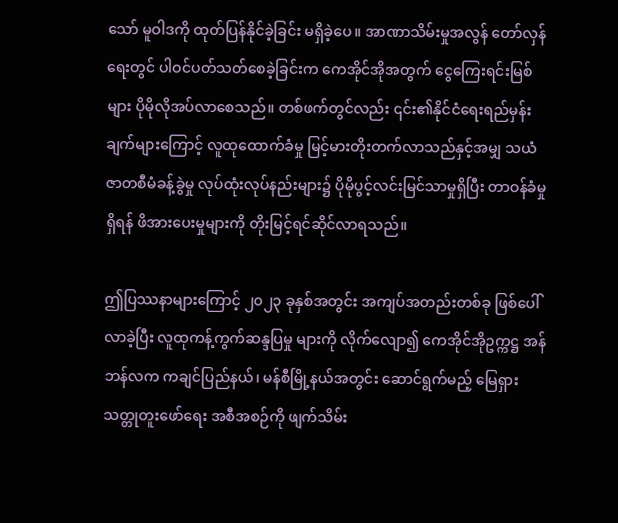သော် မူဝါဒကို ထုတ်ပြန်နိုင်ခဲ့ခြင်း မရှိခဲ့ပေ။ အာဏာသိမ်းမှုအလွန် တော်လှန်ရေးတွင် ပါဝင်ပတ်သတ်စေခဲ့ခြင်းက ကေအိုင်အိုအတွက် ငွေကြေးရင်းမြစ်များ ပိုမိုလိုအပ်လာစေသည်။ တစ်ဖက်တွင်လည်း ၎င်း၏နိုင်ငံရေးရည်မှန်းချက်များကြောင့် လူထုထောက်ခံမှု မြင့်မားတိုးတက်လာသည်နှင့်အမျှ သယံဇာတစီမံခန့်ခွဲမှု လုပ်ထုံးလုပ်နည်းများ၌ ပိုမိုပွင့်လင်းမြင်သာမှုရှိပြီး တာဝန်ခံမှုရှိရန် ဖိအားပေးမှုများကို တိုးမြင့်ရင်ဆိုင်လာရသည်။

ဤပြဿနာများကြောင့် ၂၀၂၃ ခုနှစ်အတွင်း အကျပ်အတည်းတစ်ခု ဖြစ်ပေါ်လာခဲ့ပြီး လူထုကန့်ကွက်ဆန္ဒပြမှု များကို လိုက်လျော၍ ကေအိုင်အိုဥက္ကဋ္ဌ အန်ဘန်လက ကချင်ပြည်နယ်၊ မန်စီမြို့နယ်အတွင်း ဆောင်ရွက်မည့် မြေရှားသတ္တုတူးဖော်ရေး အစီအစဉ်ကို ဖျက်သိမ်း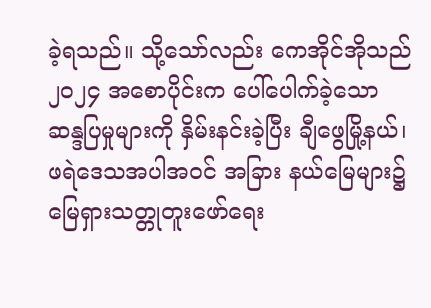ခဲ့ရသည်။ သို့သော်လည်း ကေအိုင်အိုသည် ၂၀၂၄ အစောပိုင်းက ပေါ်ပေါက်ခဲ့သော ဆန္ဒပြမှုများကို နှိမ်းနင်းခဲ့ပြီး ချီဖွေမြို့နယ်၊ ဖရဲဒေသအပါအဝင် အခြား နယ်မြေများ၌ မြေရှားသတ္တုတူးဖော်ရေး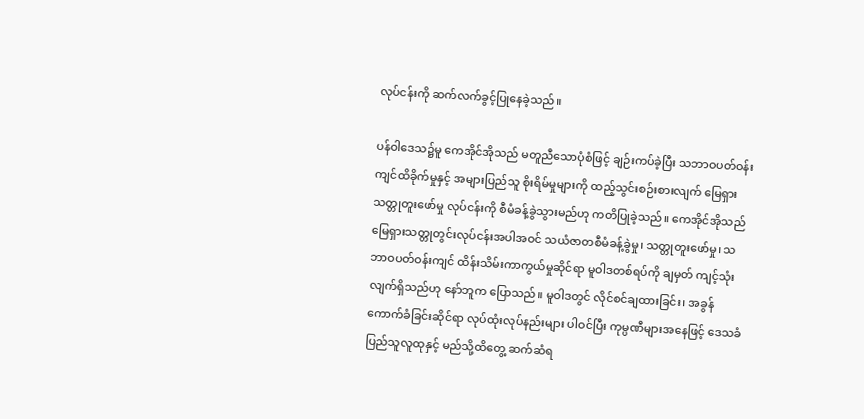လုပ်ငန်းကို ဆက်လက်ခွင့်ပြုနေခဲ့သည်။

ပန်ဝါဒေသ၌မူ ကေအိုင်အိုသည် မတူညီသောပုံစံဖြင့် ချဉ်းကပ်ခဲ့ပြီး သဘာဝပတ်ဝန်းကျင်ထိခိုက်မှုနှင့် အများပြည်သူ စိုးရိမ်မှုများကို ထည့်သွင်းစဉ်းစားလျက် မြေရှားသတ္တုတူးဖော်မှု လုပ်ငန်းကို စီမံခန့်ခွဲသွားမည်ဟု ကတိပြုခဲ့သည်။ ကေအိုင်အိုသည် မြေရှားသတ္တုတွင်းလုပ်ငန်းအပါအဝင် သယံဇာတစီမံခန့်ခွဲမှု၊ သတ္တုတူးဖော်မှု၊ သဘာဝပတ်ဝန်းကျင် ထိန်းသိမ်းကာကွယ်မှုဆိုင်ရာ မူဝါဒတစ်ရပ်ကို ချမှတ် ကျင့်သုံးလျက်ရှိသည်ဟု နော်ဘူက ပြောသည်။ မူဝါဒတွင် လိုင်စင်ချထားခြင်း၊ အခွန်ကောက်ခံခြင်းဆိုင်ရာ လုပ်ထုံးလုပ်နည်းများ ပါဝင်ပြီး ကုမ္ပဏီများအနေဖြင့် ဒေသခံပြည်သူလူထုနှင့် မည်သို့ထိတွေ့ ဆက်ဆံရ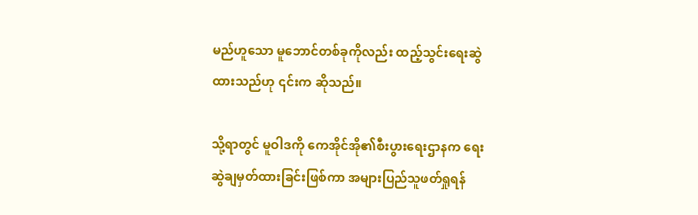မည်ဟူသော မူဘောင်တစ်ခုကိုလည်း ထည့်သွင်းရေးဆွဲထားသည်ဟု ၎င်းက ဆိုသည်။

သို့ရာတွင် မူဝါဒကို ကေအိုင်အို၏စီးပွားရေးဌာနက ရေးဆွဲချမှတ်ထားခြင်းဖြစ်ကာ အများပြည်သူဖတ်ရှုရန်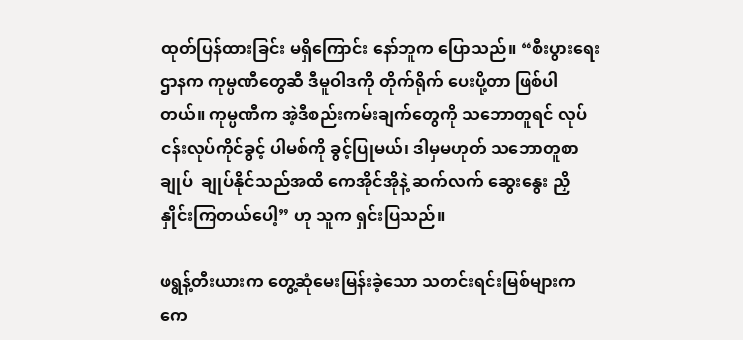ထုတ်ပြန်ထားခြင်း မရှိကြောင်း နော်ဘူက ပြောသည်။ “စီးပွားရေးဌာနက ကုမ္ပဏီတွေဆီ ဒီမူဝါဒကို တိုက်ရိုက် ပေးပို့တာ ဖြစ်ပါတယ်။ ကုမ္ပဏီက အဲ့ဒီစည်းကမ်းချက်တွေကို သဘောတူရင် လုပ်ငန်းလုပ်ကိုင်ခွင့် ပါမစ်ကို ခွင့်ပြုမယ်၊ ဒါမှမဟုတ် သဘောတူစာချုပ်  ချုပ်နိုင်သည်အထိ ကေအိုင်အိုနဲ့ ဆက်လက် ဆွေးနွေး ညှိနှိုင်းကြတယ်ပေါ့” ဟု သူက ရှင်းပြသည်။

ဖရွန့်တီးယားက တွေ့ဆုံမေးမြန်းခဲ့သော သတင်းရင်းမြစ်များက ကေ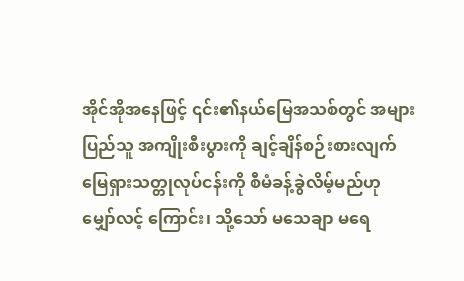အိုင်အိုအနေဖြင့် ၎င်း၏နယ်မြေအသစ်တွင် အများပြည်သူ အကျိုးစီးပွားကို ချင့်ချိန်စဉ်းစားလျက် မြေရှားသတ္တုလုပ်ငန်းကို စီမံခန့်ခွဲလိမ့်မည်ဟု မျှော်လင့် ကြောင်း၊ သို့သော် မသေချာ မရေ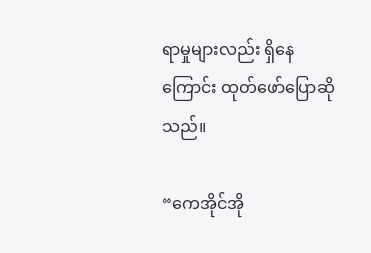ရာမှုများလည်း ရှိနေကြောင်း ထုတ်ဖော်ပြောဆိုသည်။

“ကေအိုင်အို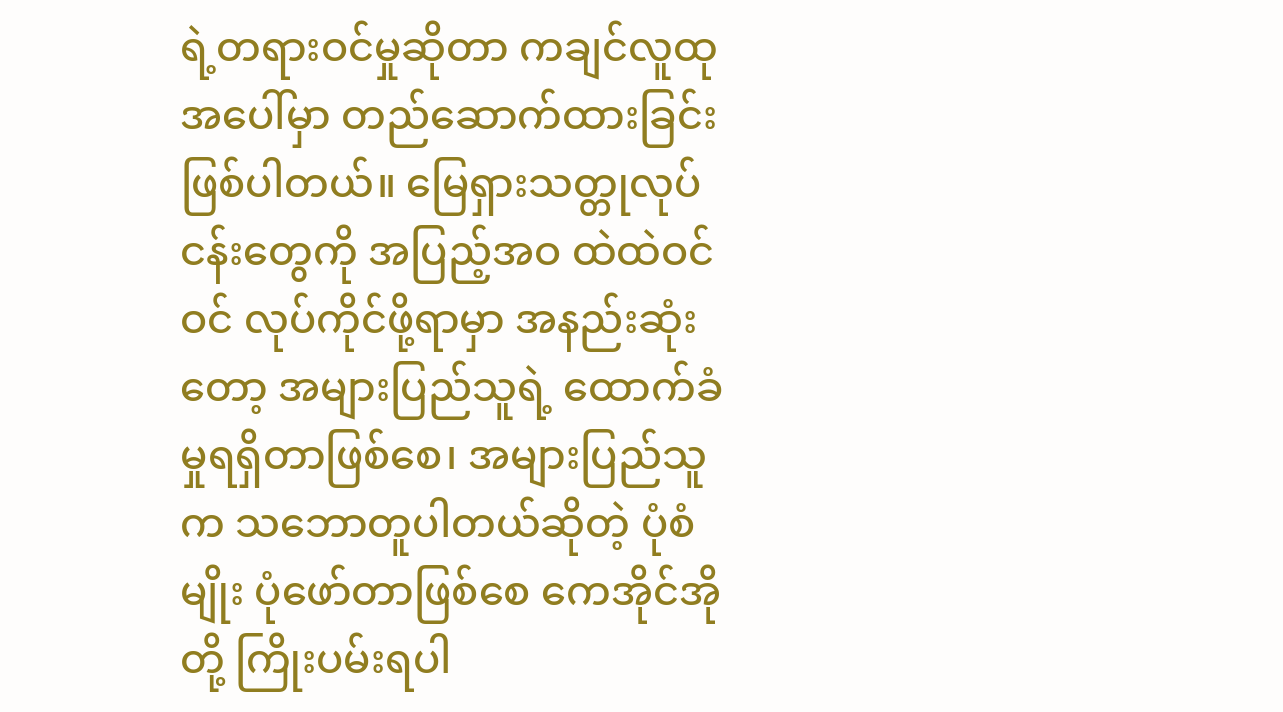ရဲ့တရားဝင်မှုဆိုတာ ကချင်လူထုအပေါ်မှာ တည်ဆောက်ထားခြင်း ဖြစ်ပါတယ်။ မြေရှားသတ္တုလုပ်ငန်းတွေကို အပြည့်အဝ ထဲထဲဝင်ဝင် လုပ်ကိုင်ဖို့ရာမှာ အနည်းဆုံးတော့ အများပြည်သူရဲ့ ထောက်ခံမှုရရှိတာဖြစ်စေ၊ အများပြည်သူက သဘောတူပါတယ်ဆိုတဲ့ ပုံစံမျိုး ပုံဖော်တာဖြစ်စေ ကေအိုင်အိုတို့ ကြိုးပမ်းရပါ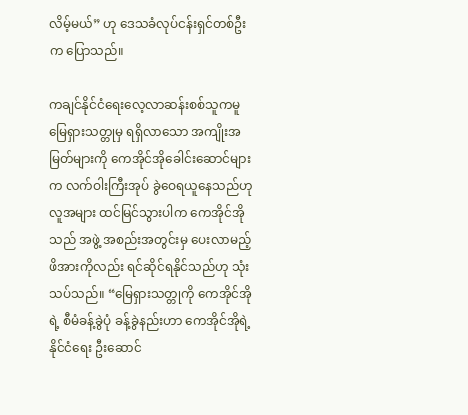လိမ့်မယ်” ဟု ဒေသခံလုပ်ငန်းရှင်တစ်ဦးက ပြောသည်။

ကချင်နိုင်ငံရေးလေ့လာဆန်းစစ်သူကမူ မြေရှားသတ္တုမှ ရရှိလာသော အကျိုးအမြတ်များကို ကေအိုင်အိုခေါင်းဆောင်များက လက်ဝါးကြီးအုပ် ခွဲဝေရယူနေသည်ဟု လူအများ ထင်မြင်သွားပါက ကေအိုင်အိုသည် အဖွဲ့ အစည်းအတွင်းမှ ပေးလာမည့် ဖိအားကိုလည်း ရင်ဆိုင်ရနိုင်သည်ဟု သုံးသပ်သည်။ “မြေရှားသတ္တုကို ကေအိုင်အိုရဲ့ စီမံခန့်ခွဲပုံ ခန့်ခွဲနည်းဟာ ကေအိုင်အိုရဲ့ နိုင်ငံရေး ဦးဆောင်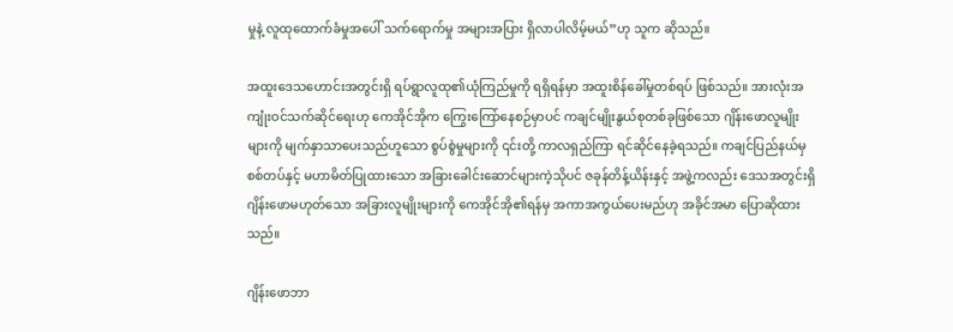မှုနဲ့ လူထုထောက်ခံမှုအပေါ် သက်ရောက်မှု အများအပြား ရှိလာပါလိမ့်မယ်”ဟု သူက ဆိုသည်။

အထူးဒေသဟောင်းအတွင်းရှိ ရပ်ရွာလူထု၏ယုံကြည်မှုကို ရရှိရန်မှာ အထူးစိန်ခေါ်မှုတစ်ရပ် ဖြစ်သည်။ အားလုံးအကျုံးဝင်သက်ဆိုင်ရေးဟု ကေအိုင်အိုက ကြွေးကြော်နေစဉ်မှာပင် ကချင်မျိုးနွယ်စုတစ်ခုဖြစ်သော ဂျိန်းဖောလူမျိုးများကို မျက်နှာသာပေးသည်ဟူသော စွပ်စွဲမှုများကို ၎င်းတို့ ကာလရှည်ကြာ ရင်ဆိုင်နေခဲ့ရသည်။ ကချင်ပြည်နယ်မှ စစ်တပ်နှင့် မဟာမိတ်ပြုထားသော အခြားခေါင်းဆောင်များကဲ့သိုပင် ဇခုန်တိန့်ယိန်းနှင့် အဖွဲ့ကလည်း ဒေသအတွင်းရှိ ဂျိန်းဖောမဟုတ်သော အခြားလူမျိုးများကို ကေအိုင်အို၏ရန်မှ အကာအကွယ်ပေးမည်ဟု အခိုင်အမာ ပြောဆိုထားသည်။

ဂျိန်းဖောဘာ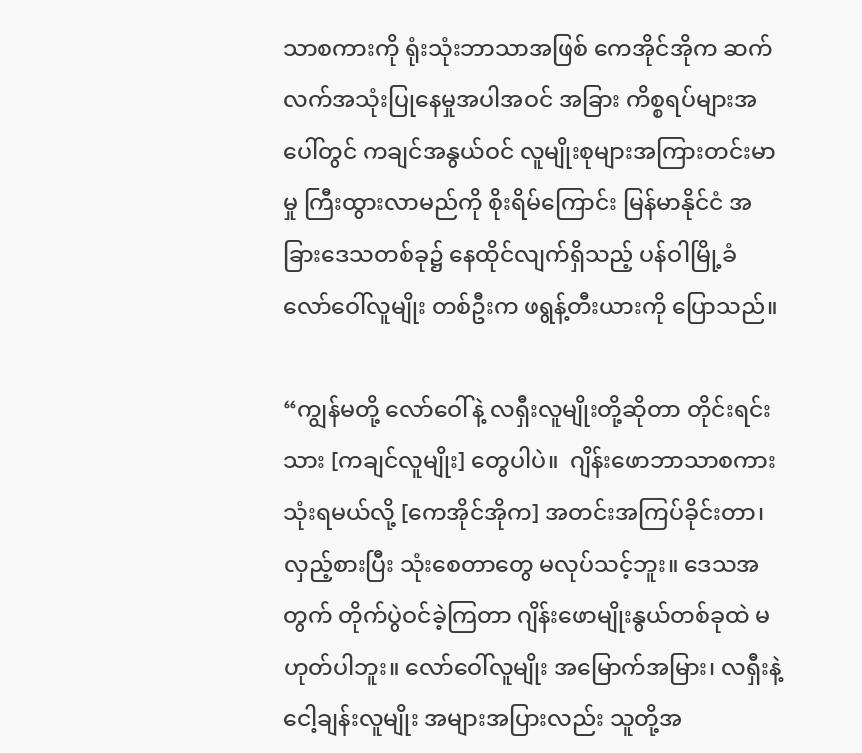သာစကားကို ရုံးသုံးဘာသာအဖြစ် ကေအိုင်အိုက ဆက်လက်အသုံးပြုနေမှုအပါအဝင် အခြား ကိစ္စရပ်များအပေါ်တွင် ကချင်အနွယ်ဝင် လူမျိုးစုများအကြားတင်းမာမှု ကြီးထွားလာမည်ကို စိုးရိမ်ကြောင်း မြန်မာနိုင်ငံ အခြားဒေသတစ်ခု၌ နေထိုင်လျက်ရှိသည့် ပန်ဝါမြို့ခံ လော်ဝေါ်လူမျိုး တစ်ဦးက ဖရွန့်တီးယားကို ပြောသည်။

“ကျွန်မတို့ လော်ဝေါ်နဲ့ လရှီးလူမျိုးတို့ဆိုတာ တိုင်းရင်းသား [ကချင်လူမျိုး] တွေပါပဲ။  ဂျိန်းဖောဘာသာစကား သုံးရမယ်လို့ [ကေအိုင်အိုက] အတင်းအကြပ်ခိုင်းတာ၊ လှည့်စားပြီး သုံးစေတာတွေ မလုပ်သင့်ဘူး။ ဒေသအတွက် တိုက်ပွဲဝင်ခဲ့ကြတာ ဂျိန်းဖောမျိုးနွယ်တစ်ခုထဲ မဟုတ်ပါဘူး။ လော်ဝေါ်လူမျိုး အမြောက်အမြား၊ လရှီးနဲ့ ငေါ့ချန်းလူမျိုး အများအပြားလည်း သူတို့အ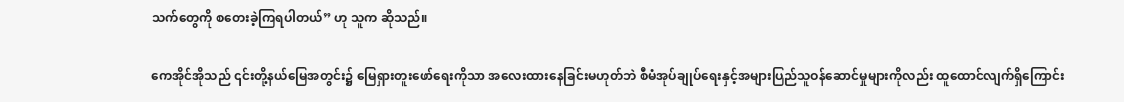သက်တွေကို စတေးခဲ့ကြရပါတယ်” ဟု သူက ဆိုသည်။

ကေအိုင်အိုသည် ၎င်းတို့နယ်မြေအတွင်း၌ မြေရှားတူးဖော်ရေးကိုသာ အလေးထားနေခြင်းမဟုတ်ဘဲ စီမံအုပ်ချုပ်ရေးနှင့်အများပြည်သူဝန်ဆောင်မှုများကိုလည်း ထူထောင်လျက်ရှိကြောင်း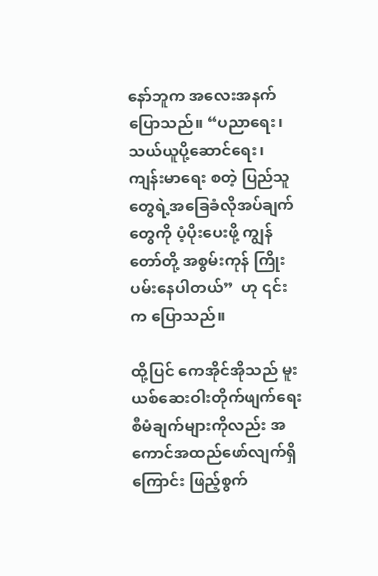နော်ဘူက အလေးအနက် ပြောသည်။ “ပညာရေး၊ သယ်ယူပို့ဆောင်ရေး၊ ကျန်းမာရေး စတဲ့ ပြည်သူတွေရဲ့အခြေခံလိုအပ်ချက်တွေကို ပံ့ပိုးပေးဖို့ ကျွန်တော်တို့ အစွမ်းကုန် ကြိုးပမ်းနေပါတယ်”  ဟု ၎င်းက ပြောသည်။

ထို့ပြင် ကေအိုင်အိုသည် မူးယစ်ဆေးဝါးတိုက်ဖျက်ရေး စီမံချက်များကိုလည်း အကောင်အထည်ဖော်လျက်ရှိကြောင်း ဖြည့်စွက်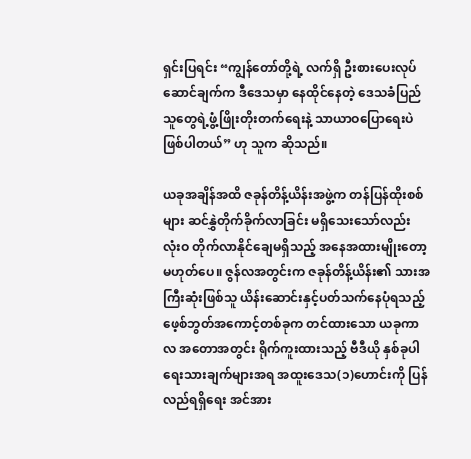ရှင်းပြရင်း “ကျွန်တော်တို့ရဲ့ လက်ရှိ ဦးစားပေးလုပ်ဆောင်ချက်က ဒီဒေသမှာ နေထိုင်နေတဲ့ ဒေသခံပြည်သူတွေရဲ့ဖွံ့ဖြိုးတိုးတက်ရေးနဲ့ သာယာဝပြောရေးပဲ ဖြစ်ပါတယ်” ဟု သူက ဆိုသည်။

ယခုအချိန်အထိ ဇခုန်တိန့်ယိန်းအဖွဲ့က တန်ပြန်ထိုးစစ်များ ဆင်နွှဲတိုက်ခိုက်လာခြင်း မရှိသေးသော်လည်း လုံးဝ တိုက်လာနိုင်ချေမရှိသည့် အနေအထားမျိုးတော့ မဟုတ်ပေ။ ဇွန်လအတွင်းက ဇခုန်တိန့်ယိန်း၏ သားအကြီးဆုံးဖြစ်သူ ယိန်းဆောင်းနှင့်ပတ်သက်နေပုံရသည့် ဖေ့စ်ဘွတ်အကောင့်တစ်ခုက တင်ထားသော ယခုကာလ အတောအတွင်း ရိုက်ကူးထားသည့် ဗီဒီယို နှစ်ခုပါ ရေးသားချက်များအရ အထူးဒေသ(၁)ဟောင်းကို ပြန်လည်ရရှိရေး အင်အား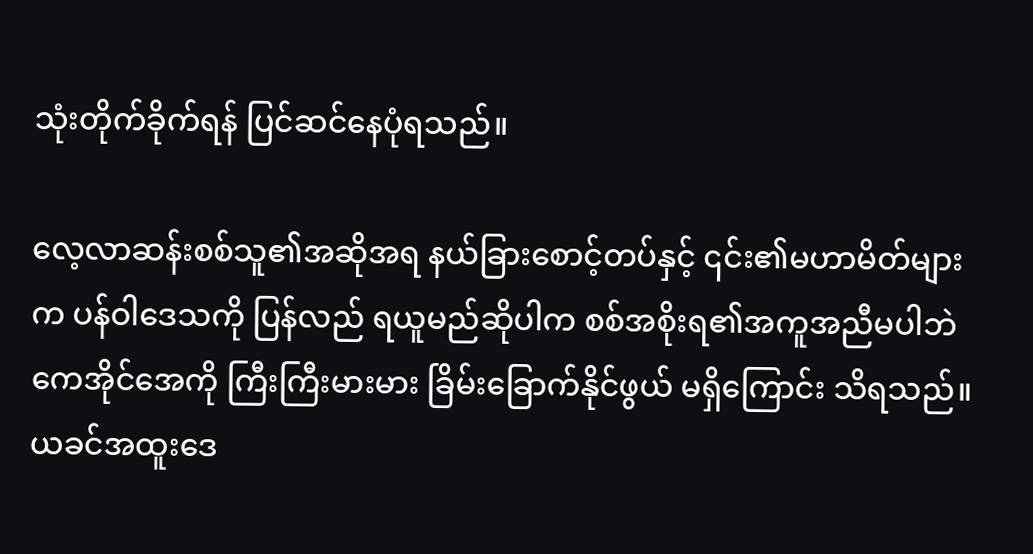သုံးတိုက်ခိုက်ရန် ပြင်ဆင်နေပုံရသည်။

လေ့လာဆန်းစစ်သူ၏အဆိုအရ နယ်ခြားစောင့်တပ်နှင့် ၎င်း၏မဟာမိတ်များက ပန်ဝါဒေသကို ပြန်လည် ရယူမည်ဆိုပါက စစ်အစိုးရ၏အကူအညီမပါဘဲ ကေအိုင်အေကို ကြီးကြီးမားမား ခြိမ်းခြောက်နိုင်ဖွယ် မရှိကြောင်း သိရသည်။ ယခင်အထူးဒေ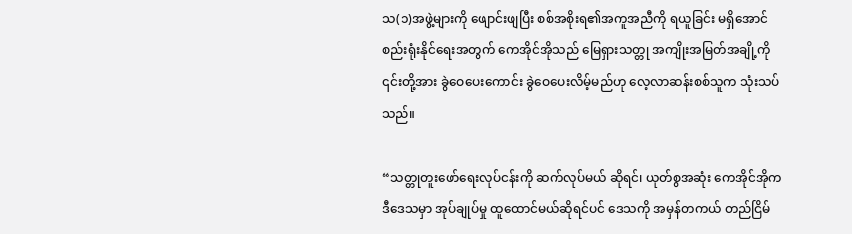သ(၁)အဖွဲ့များကို ဖျောင်းဖျပြီး စစ်အစိုးရ၏အကူအညီကို ရယူခြင်း မရှိအောင် စည်းရုံးနိုင်ရေးအတွက် ကေအိုင်အိုသည် မြေရှားသတ္တု အကျိုးအမြတ်အချို့ကို ၎င်းတို့အား ခွဲဝေပေးကောင်း ခွဲဝေပေးလိမ့်မည်ဟု လေ့လာဆန်းစစ်သူက သုံးသပ်သည်။

“သတ္တုတူးဖော်ရေးလုပ်ငန်းကို ဆက်လုပ်မယ် ဆိုရင်၊ ယုတ်စွအဆုံး ကေအိုင်အိုက ဒီဒေသမှာ အုပ်ချုပ်မှု ထူထောင်မယ်ဆိုရင်ပင် ဒေသကို အမှန်တကယ် တည်ငြိမ်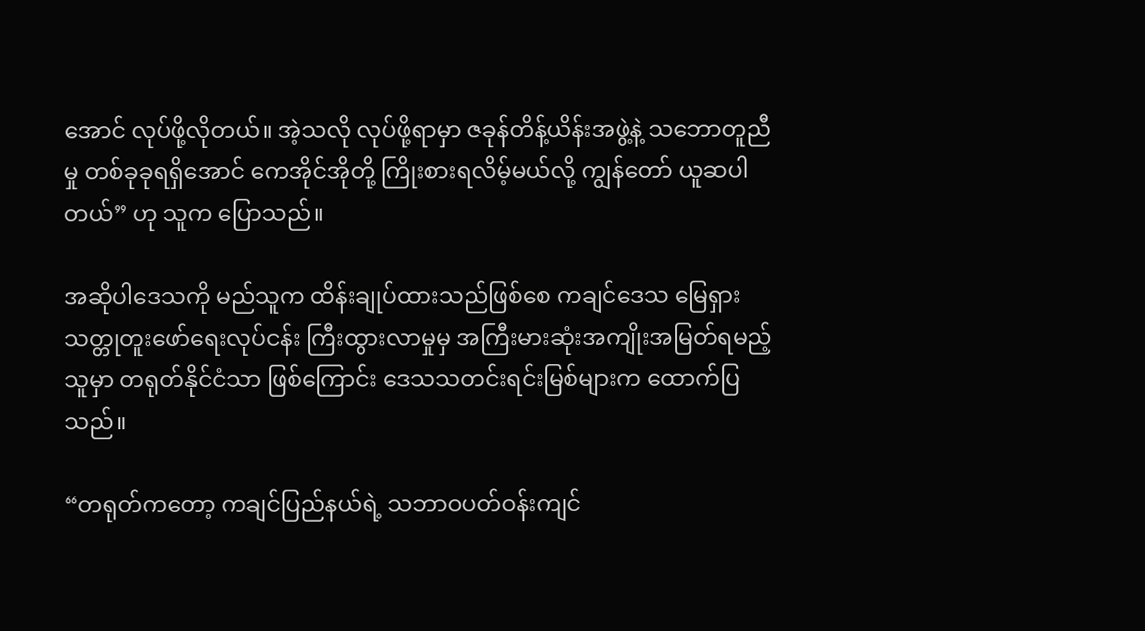အောင် လုပ်ဖို့လိုတယ်။ အဲ့သလို လုပ်ဖို့ရာမှာ ဇခုန်တိန့်ယိန်းအဖွဲ့နဲ့ သဘောတူညီမှု တစ်ခုခုရရှိအောင် ကေအိုင်အိုတို့ ကြိုးစားရလိမ့်မယ်လို့ ကျွန်တော် ယူဆပါတယ်” ဟု သူက ပြောသည်။

အဆိုပါဒေသကို မည်သူက ထိန်းချုပ်ထားသည်ဖြစ်စေ ကချင်ဒေသ မြေရှားသတ္တုတူးဖော်ရေးလုပ်ငန်း ကြီးထွားလာမှုမှ အကြီးမားဆုံးအကျိုးအမြတ်ရမည့်သူမှာ တရုတ်နိုင်ငံသာ ဖြစ်ကြောင်း ဒေသသတင်းရင်းမြစ်များက ထောက်ပြသည်။

“တရုတ်ကတော့ ကချင်ပြည်နယ်ရဲ့ သဘာဝပတ်ဝန်းကျင်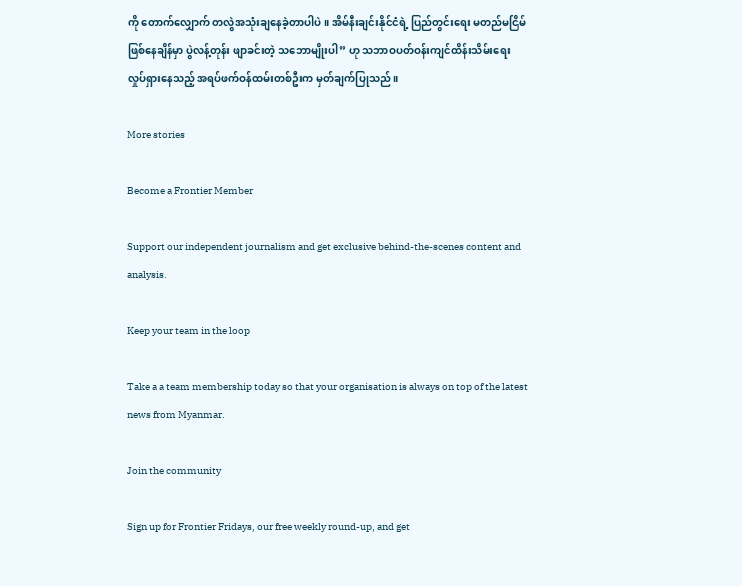ကို တောက်လျှောက် တလွဲအသုံးချနေခဲ့တာပါပဲ။ အိမ်နီးချင်းနိုင်ငံရဲ့ ပြည်တွင်းရေး မတည်မငြိမ်ဖြစ်နေချိန်မှာ ပွဲလန့်တုန်း ဖျာခင်းတဲ့ သဘောမျိုးပါ” ဟု သဘာဝပတ်ဝန်းကျင်ထိန်းသိမ်းရေး လှုပ်ရှားနေသည့် အရပ်ဖက်ဝန်ထမ်းတစ်ဦးက မှတ်ချက်ပြုသည်။

More stories

Become a Frontier Member

Support our independent journalism and get exclusive behind-the-scenes content and analysis.

Keep your team in the loop

Take a a team membership today so that your organisation is always on top of the latest news from Myanmar.

Join the community

Sign up for Frontier Fridays, our free weekly round-up, and get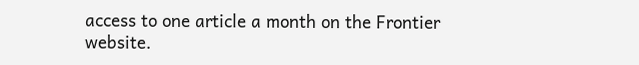access to one article a month on the Frontier website.